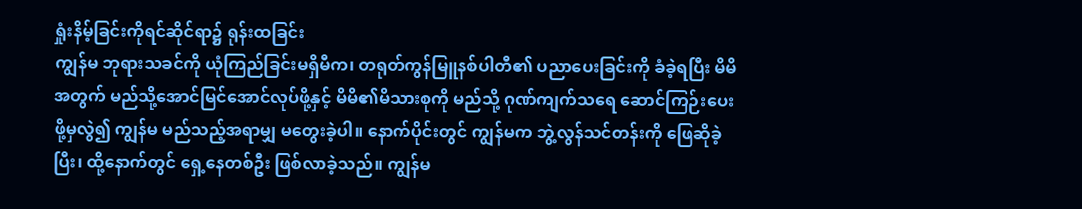ရှုံးနိမ့်ခြင်းကိုရင်ဆိုင်ရာ၌ ရုန်းထခြင်း
ကျွန်မ ဘုရားသခင်ကို ယုံကြည်ခြင်းမရှိမီက၊ တရုတ်ကွန်မြူနစ်ပါတီ၏ ပညာပေးခြင်းကို ခံခဲ့ရပြီး မိမိအတွက် မည်သို့အောင်မြင်အောင်လုပ်ဖို့နှင့် မိမိ၏မိသားစုကို မည်သို့ ဂုဏ်ကျက်သရေ ဆောင်ကြဉ်းပေးဖို့မှလွဲ၍ ကျွန်မ မည်သည့်အရာမျှ မတွေးခဲ့ပါ။ နောက်ပိုင်းတွင် ကျွန်မက ဘွဲ့လွန်သင်တန်းကို ဖြေဆိုခဲ့ပြီး၊ ထို့နောက်တွင် ရှေ့နေတစ်ဦး ဖြစ်လာခဲ့သည်။ ကျွန်မ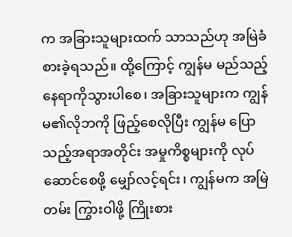က အခြားသူများထက် သာသည်ဟု အမြဲခံစားခဲ့ရသည်။ ထို့ကြောင့် ကျွန်မ မည်သည့်နေရာကိုသွားပါစေ၊ အခြားသူများက ကျွန်မ၏လိုဘကို ဖြည့်စေလိုပြီး ကျွန်မ ပြောသည့်အရာအတိုင်း အမှုကိစ္စများကို လုပ်ဆောင်စေဖို့ မျှော်လင့်ရင်း၊ ကျွန်မက အမြဲတမ်း ကြွားဝါဖို့ ကြိုးစား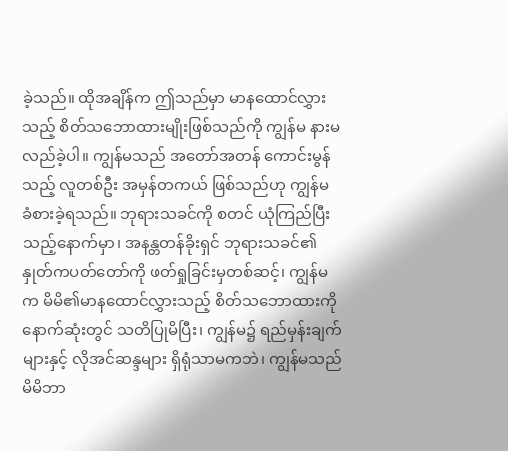ခဲ့သည်။ ထိုအချိန်က ဤသည်မှာ မာနထောင်လွှားသည့် စိတ်သဘောထားမျိုးဖြစ်သည်ကို ကျွန်မ နားမလည်ခဲ့ပါ။ ကျွန်မသည် အတော်အတန် ကောင်းမွန်သည့် လူတစ်ဦး အမှန်တကယ် ဖြစ်သည်ဟု ကျွန်မ ခံစားခဲ့ရသည်။ ဘုရားသခင်ကို စတင် ယုံကြည်ပြီးသည့်နောက်မှာ၊ အနန္တတန်ခိုးရှင် ဘုရားသခင်၏နှုတ်ကပတ်တော်ကို ဖတ်ရှုခြင်းမှတစ်ဆင့်၊ ကျွန်မက မိမိ၏မာနထောင်လွှားသည့် စိတ်သဘောထားကို နောက်ဆုံးတွင် သတိပြုမိပြီး၊ ကျွန်မ၌ ရည်မှန်းချက်များနှင့် လိုအင်ဆန္ဒများ ရှိရုံသာမကဘဲ၊ ကျွန်မသည် မိမိဘာ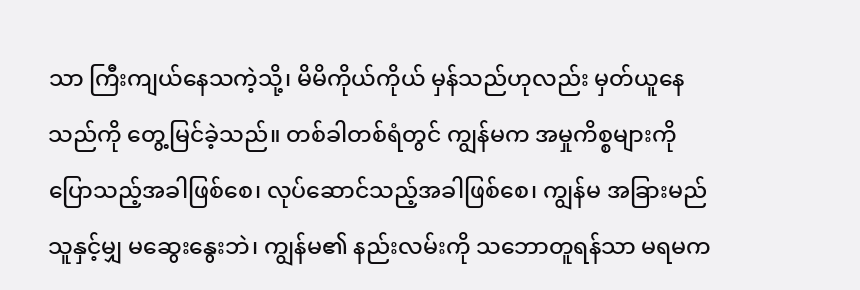သာ ကြီးကျယ်နေသကဲ့သို့၊ မိမိကိုယ်ကိုယ် မှန်သည်ဟုလည်း မှတ်ယူနေသည်ကို တွေ့မြင်ခဲ့သည်။ တစ်ခါတစ်ရံတွင် ကျွန်မက အမှုကိစ္စများကို ပြောသည့်အခါဖြစ်စေ၊ လုပ်ဆောင်သည့်အခါဖြစ်စေ၊ ကျွန်မ အခြားမည်သူနှင့်မျှ မဆွေးနွေးဘဲ၊ ကျွန်မ၏ နည်းလမ်းကို သဘောတူရန်သာ မရမက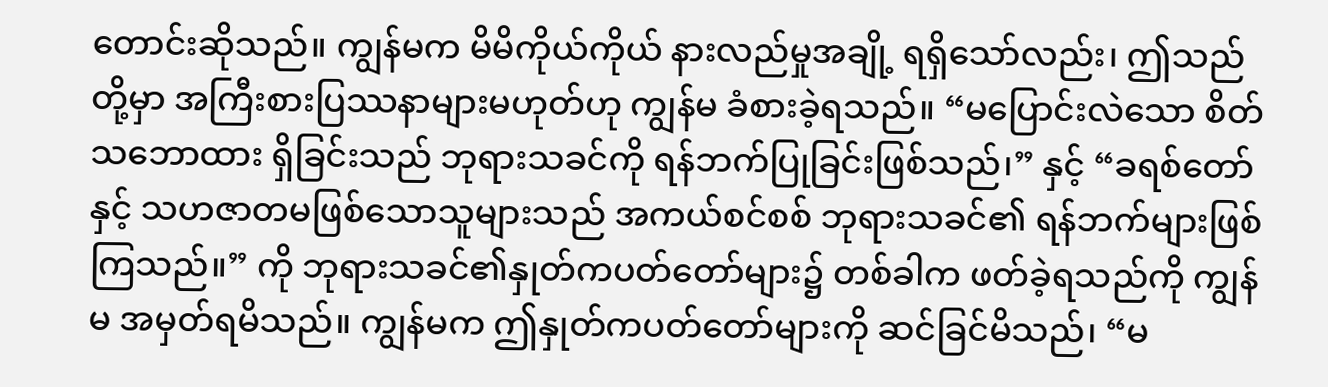တောင်းဆိုသည်။ ကျွန်မက မိမိကိုယ်ကိုယ် နားလည်မှုအချို့ ရရှိသော်လည်း၊ ဤသည်တို့မှာ အကြီးစားပြဿနာများမဟုတ်ဟု ကျွန်မ ခံစားခဲ့ရသည်။ “မပြောင်းလဲသော စိတ်သဘောထား ရှိခြင်းသည် ဘုရားသခင်ကို ရန်ဘက်ပြုခြင်းဖြစ်သည်၊” နှင့် “ခရစ်တော်နှင့် သဟဇာတမဖြစ်သောသူများသည် အကယ်စင်စစ် ဘုရားသခင်၏ ရန်ဘက်များဖြစ်ကြသည်။” ကို ဘုရားသခင်၏နှုတ်ကပတ်တော်များ၌ တစ်ခါက ဖတ်ခဲ့ရသည်ကို ကျွန်မ အမှတ်ရမိသည်။ ကျွန်မက ဤနှုတ်ကပတ်တော်များကို ဆင်ခြင်မိသည်၊ “မ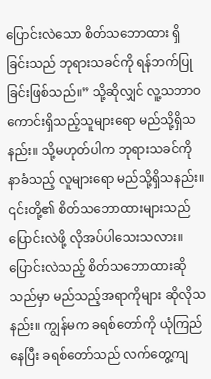ပြောင်းလဲသော စိတ်သဘောထား ရှိခြင်းသည် ဘုရားသခင်ကို ရန်ဘက်ပြုခြင်းဖြစ်သည်။” သို့ဆိုလျှင် လူ့သဘာဝကောင်းရှိသည့်သူများရော မည်သို့ရှိသနည်း။ သို့မဟုတ်ပါက ဘုရားသခင်ကို နာခံသည့် လူများရော မည်သို့ရှိသနည်း။ ၎င်းတို့၏ စိတ်သဘောထားများသည် ပြောင်းလဲဖို့ လိုအပ်ပါသေးသလား။ ပြောင်းလဲသည့် စိတ်သဘောထားဆိုသည်မှာ မည်သည့်အရာကိုများ ဆိုလိုသနည်း။ ကျွန်မက ခရစ်တော်ကို ယုံကြည်နေပြီး ခရစ်တော်သည် လက်တွေ့ကျ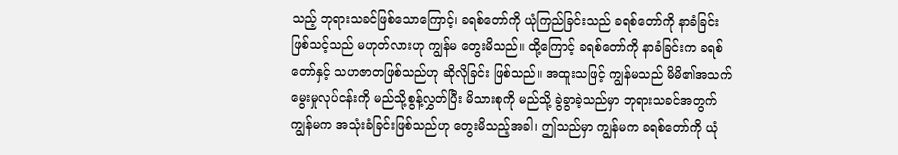သည့် ဘုရားသခင်ဖြစ်သောကြောင့်၊ ခရစ်တော်ကို ယုံကြည်ခြင်းသည် ခရစ်တော်ကို နာခံခြင်း ဖြစ်သင့်သည် မဟုတ်လားဟု ကျွန်မ တွေးမိသည်။ ထို့ကြောင့် ခရစ်တော်ကို နာခံခြင်းက ခရစ်တော်နှင့် သဟဇာတဖြစ်သည်ဟု ဆိုလိုခြင်း ဖြစ်သည်။ အထူးသဖြင့် ကျွန်မသည် မိမိ၏အသက်မွေးမှုလုပ်ငန်းကို မည်သို့စွန့်လွှတ်ပြီး မိသားစုကို မည်သို့ ခွဲခွာခဲ့သည်မှာ ဘုရားသခင်အတွက် ကျွန်မက အသုံးခံခြင်းဖြစ်သည်ဟု တွေးမိသည့်အခါ၊ ဤသည်မှာ ကျွန်မက ခရစ်တော်ကို ယုံ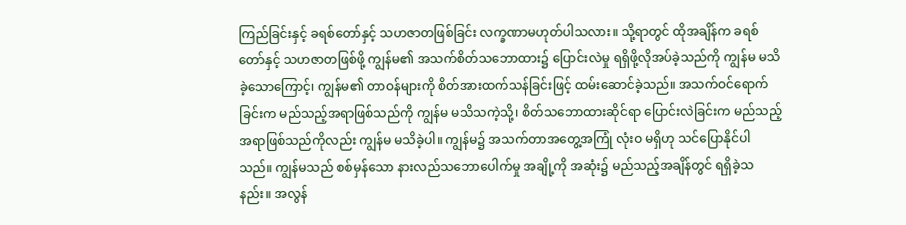ကြည်ခြင်းနှင့် ခရစ်တော်နှင့် သဟဇာတဖြစ်ခြင်း လက္ခဏာမဟုတ်ပါသလား။ သို့ရာတွင် ထိုအချိန်က ခရစ်တော်နှင့် သဟဇာတဖြစ်ဖို့ ကျွန်မ၏ အသက်စိတ်သဘောထား၌ ပြောင်းလဲမှု ရရှိဖို့လိုအပ်ခဲ့သည်ကို ကျွန်မ မသိခဲ့သောကြောင့်၊ ကျွန်မ၏ တာဝန်များကို စိတ်အားထက်သန်ခြင်းဖြင့် ထမ်းဆောင်ခဲ့သည်။ အသက်ဝင်ရောက်ခြင်းက မည်သည့်အရာဖြစ်သည်ကို ကျွန်မ မသိသကဲ့သို့၊ စိတ်သဘောထားဆိုင်ရာ ပြောင်းလဲခြင်းက မည်သည့်အရာဖြစ်သည်ကိုလည်း ကျွန်မ မသိခဲ့ပါ။ ကျွန်မ၌ အသက်တာအတွေ့အကြုံ လုံးဝ မရှိဟု သင်ပြောနိုင်ပါသည်။ ကျွန်မသည် စစ်မှန်သော နားလည်သဘောပေါက်မှု အချို့ကို အဆုံး၌ မည်သည့်အချိန်တွင် ရရှိခဲ့သနည်း။ အလွန်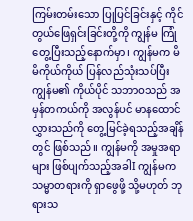ကြမ်းတမ်းသော ပြုပြင်ခြင်းနှင့် ကိုင်တွယ်ဖြေရှင်းခြင်းတို့ကို ကျွန်မ ကြုံတွေ့ပြီးသည့်နောက်မှာ၊ ကျွန်မက မိမိကိုယ်ကိုယ် ပြန်လည်သုံးသပ်ပြီး ကျွန်မ၏ ကိုယ်ပိုင် သဘာဝသည် အမှန်တကယ်ကို အလွန်ပင် မာနထောင်လွှားသည်ကို တွေ့မြင်ခဲ့ရသည့်အချိန်တွင် ဖြစ်သည်။ ကျွန်မကို အမှုအရာများ ဖြစ်ပျက်သည့်အခါI ကျွန်မက သမ္မာတရားကို ရှာဖွေဖို့ သို့မဟုတ် ဘုရားသ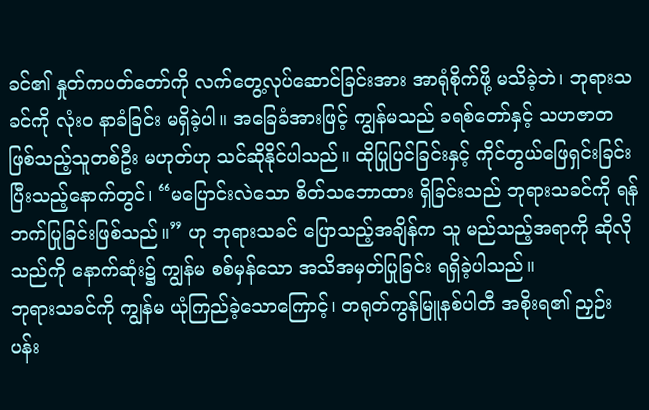ခင်၏ နှုတ်ကပတ်တော်ကို လက်တွေ့လုပ်ဆောင်ခြင်းအား အာရုံစိုက်ဖို့ မသိခဲ့ဘဲ၊ ဘုရားသခင်ကို လုံးဝ နာခံခြင်း မရှိခဲ့ပါ။ အခြေခံအားဖြင့် ကျွန်မသည် ခရစ်တော်နှင့် သဟဇာတဖြစ်သည့်သူတစ်ဦး မဟုတ်ဟု သင်ဆိုနိုင်ပါသည်။ ထိုပြုပြင်ခြင်းနှင့် ကိုင်တွယ်ဖြေရှင်းခြင်း ပြီးသည့်နောက်တွင်၊ “မပြောင်းလဲသော စိတ်သဘောထား ရှိခြင်းသည် ဘုရားသခင်ကို ရန်ဘက်ပြုခြင်းဖြစ်သည်။” ဟု ဘုရားသခင် ပြောသည့်အချိန်က သူ မည်သည့်အရာကို ဆိုလိုသည်ကို နောက်ဆုံး၌ ကျွန်မ စစ်မှန်သော အသိအမှတ်ပြုခြင်း ရရှိခဲ့ပါသည်။
ဘုရားသခင်ကို ကျွန်မ ယုံကြည်ခဲ့သောကြောင့်၊ တရုတ်ကွန်မြူနစ်ပါတီ အစိုးရ၏ ညှဉ်းပန်း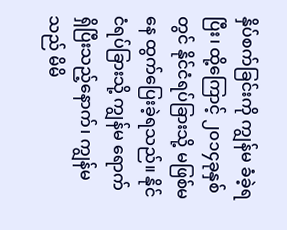နှိပ်စက်ခြင်းကို ကျွန်မ ခံခဲ့ရပြီး၊ ထို့ကြောင့် ၂၀၁၄ခုနှစ်တွင် နိုင်ငံရပ်ခြားသို့ မဖြစ်မနေ ထွက်ပြေးခဲ့ရသည်။ နိုင်ငံရပ်ခြားသို့ ကျွန်မ ရောက်ရှိပြီးသည့်နောက်၊ ကျွန်မသည် မိမိ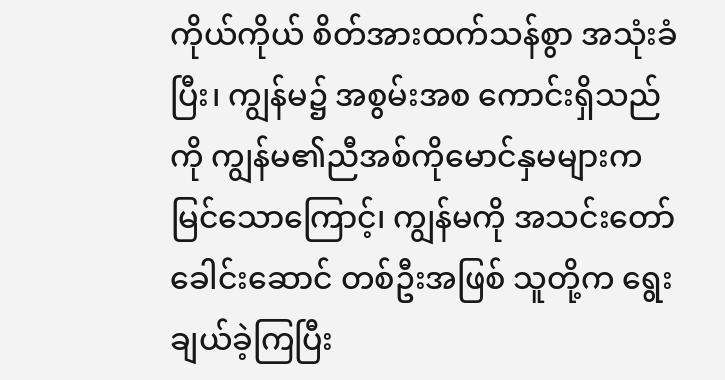ကိုယ်ကိုယ် စိတ်အားထက်သန်စွာ အသုံးခံပြီး၊ ကျွန်မ၌ အစွမ်းအစ ကောင်းရှိသည်ကို ကျွန်မ၏ညီအစ်ကိုမောင်နှမများက မြင်သောကြောင့်၊ ကျွန်မကို အသင်းတော်ခေါင်းဆောင် တစ်ဦးအဖြစ် သူတို့က ရွေးချယ်ခဲ့ကြပြီး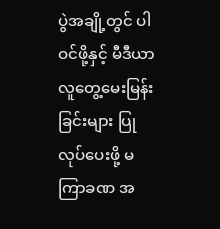ပွဲအချို့တွင် ပါဝင်ဖို့နှင့် မီဒီယာ လူတွေ့မေးမြန်းခြင်းများ ပြုလုပ်ပေးဖို့ မကြာခဏ အ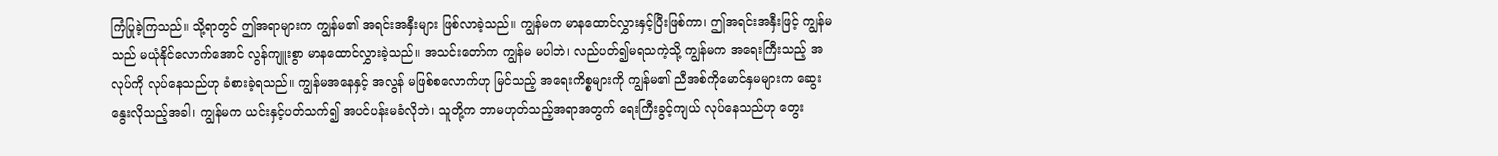ကြံပြုခဲ့ကြသည်။ သို့ရာတွင် ဤအရာများက ကျွန်မ၏ အရင်းအနှီးများ ဖြစ်လာခဲ့သည်။ ကျွန်မက မာနထောင်လွှားနှင့်ပြီးဖြစ်ကာ၊ ဤအရင်းအနှီးဖြင့် ကျွန်မသည် မယုံနိုင်လောက်အောင် လွန်ကျူးစွာ မာနထောင်လွှားခဲ့သည်။ အသင်းတော်က ကျွန်မ မပါဘဲ၊ လည်ပတ်၍မရသကဲ့သို့ ကျွန်မက အရေးကြီးသည့် အလုပ်ကို လုပ်နေသည်ဟု ခံစားခဲ့ရသည်။ ကျွန်မအနေနှင့် အလွန် မဖြစ်စလောက်ဟု မြင်သည့် အရေးကိစ္စများကို ကျွန်မ၏ ညီအစ်ကိုမောင်နှမများက ဆွေးနွေးလိုသည့်အခါ၊ ကျွန်မက ယင်းနှင့်ပတ်သက်၍ အပင်ပန်းမခံလိုဘဲ၊ သူတို့က ဘာမဟုတ်သည့်အရာအတွက် ရေးကြီးခွင့်ကျယ် လုပ်နေသည်ဟု တွေး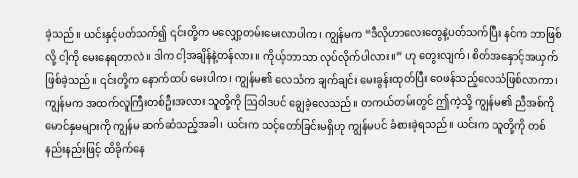ခဲ့သည်။ ယင်းနှင့်ပတ်သက်၍ ၎င်းတို့က မလျှော့တမ်းမေးလာပါက၊ ကျွန်မက “ဒီလိုဟာလေးတွေနဲ့ပတ်သက်ပြီး နင်က ဘာဖြစ်လို့ ငါ့ကို မေးနေရတာလဲ။ ဒါက ငါ့အချိန်နဲ့တန်လား။ ကိုယ့်ဘာသာ လုပ်လိုက်ပါလား။” ဟု တွေးလျက်၊ စိတ်အနှောင့်အယှက်ဖြစ်ခဲ့သည်။ ၎င်းတို့က နောက်ထပ် မေးပါက၊ ကျွန်မ၏ လေသံက ချက်ချင်း မေးခွန်းထုတ်ပြီး ဝေဖန်သည့်လေသံဖြစ်လာကာ၊ ကျွန်မက အထက်လူကြီးတစ်ဦးအလား သူတို့ကို ဩဝါဒပင် ချွေခဲ့လေသည်။ တကယ်တမ်းတွင် ဤကဲ့သို့ ကျွန်မ၏ ညီအစ်ကိုမောင်နှမများကို ကျွန်မ ဆက်ဆံသည့်အခါ၊ ယင်းက သင့်တော်ခြင်းမရှိဟု ကျွန်မပင် ခံစားခဲ့ရသည်။ ယင်းက သူတို့ကို တစ်နည်းနည်းဖြင့် ထိခိုက်နေ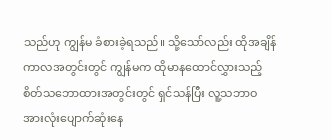သည်ဟု ကျွန်မ ခံစားခဲ့ရသည်။ သို့သော်လည်း ထိုအချိန်ကာလအတွင်းတွင် ကျွန်မက ထိုမာနထောင်လွှားသည့် စိတ်သဘောထားအတွင်းတွင် ရှင်သန်ပြီး လူ့သဘာဝ အားလုံးပျောက်ဆုံးနေ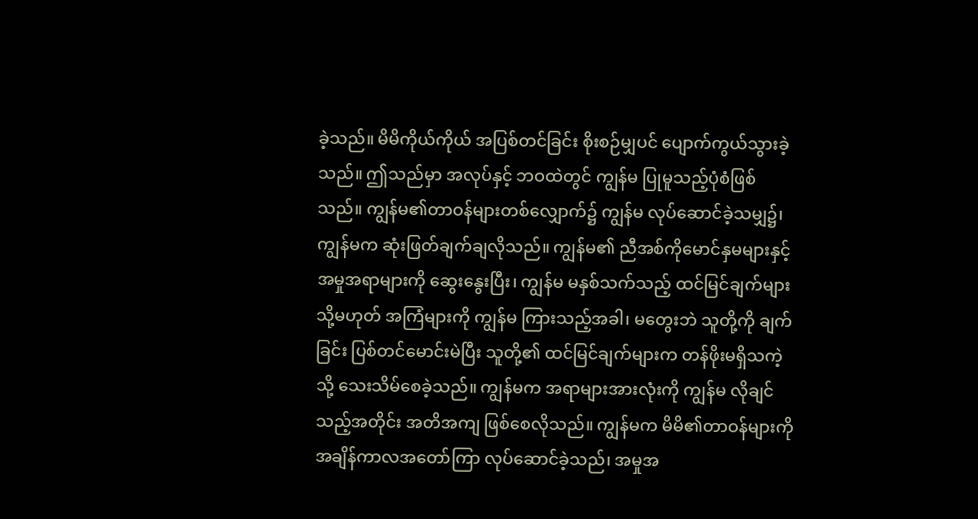ခဲ့သည်။ မိမိကိုယ်ကိုယ် အပြစ်တင်ခြင်း စိုးစဉ်မျှပင် ပျောက်ကွယ်သွားခဲ့သည်။ ဤသည်မှာ အလုပ်နှင့် ဘဝထဲတွင် ကျွန်မ ပြုမူသည့်ပုံစံဖြစ်သည်။ ကျွန်မ၏တာဝန်များတစ်လျှောက်၌ ကျွန်မ လုပ်ဆောင်ခဲ့သမျှ၌၊ ကျွန်မက ဆုံးဖြတ်ချက်ချလိုသည်။ ကျွန်မ၏ ညီအစ်ကိုမောင်နှမများနှင့် အမှုအရာများကို ဆွေးနွေးပြီး၊ ကျွန်မ မနှစ်သက်သည့် ထင်မြင်ချက်များ သို့မဟုတ် အကြံများကို ကျွန်မ ကြားသည့်အခါ၊ မတွေးဘဲ သူတို့ကို ချက်ခြင်း ပြစ်တင်မောင်းမဲပြီး သူတို့၏ ထင်မြင်ချက်များက တန်ဖိုးမရှိသကဲ့သို့ သေးသိမ်စေခဲ့သည်။ ကျွန်မက အရာများအားလုံးကို ကျွန်မ လိုချင်သည့်အတိုင်း အတိအကျ ဖြစ်စေလိုသည်။ ကျွန်မက မိမိ၏တာဝန်များကို အချိန်ကာလအတော်ကြာ လုပ်ဆောင်ခဲ့သည်၊ အမှုအ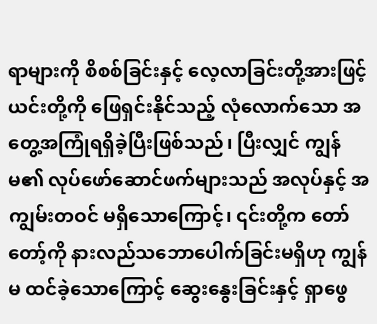ရာများကို စိစစ်ခြင်းနှင့် လေ့လာခြင်းတို့အားဖြင့် ယင်းတို့ကို ဖြေရှင်းနိုင်သည့် လုံလောက်သော အတွေ့အကြုံရရှိခဲ့ပြီးဖြစ်သည်၊ ပြီးလျှင် ကျွန်မ၏ လုပ်ဖော်ဆောင်ဖက်များသည် အလုပ်နှင့် အကျွမ်းတဝင် မရှိသောကြောင့်၊ ၎င်းတို့က တော်တော့်ကို နားလည်သဘောပေါက်ခြင်းမရှိဟု ကျွန်မ ထင်ခဲ့သောကြောင့် ဆွေးနွေးခြင်းနှင့် ရှာဖွေ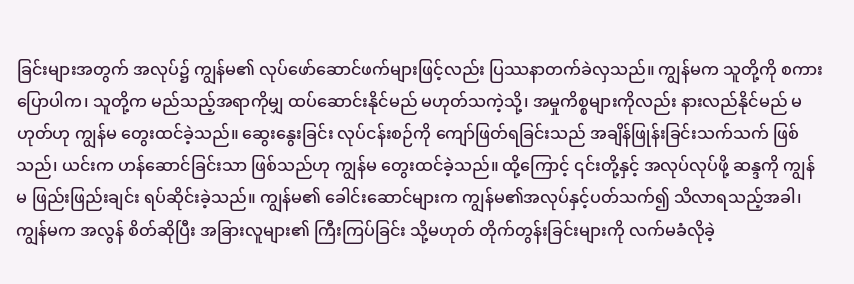ခြင်းများအတွက် အလုပ်၌ ကျွန်မ၏ လုပ်ဖော်ဆောင်ဖက်များဖြင့်လည်း ပြဿနာတက်ခဲလှသည်။ ကျွန်မက သူတို့ကို စကားပြောပါက၊ သူတို့က မည်သည့်အရာကိုမျှ ထပ်ဆောင်းနိုင်မည် မဟုတ်သကဲ့သို့၊ အမှုကိစ္စများကိုလည်း နားလည်နိုင်မည် မဟုတ်ဟု ကျွန်မ တွေးထင်ခဲ့သည်။ ဆွေးနွေးခြင်း လုပ်ငန်းစဉ်ကို ကျော်ဖြတ်ရခြင်းသည် အချိန်ဖြုန်းခြင်းသက်သက် ဖြစ်သည်၊ ယင်းက ဟန်ဆောင်ခြင်းသာ ဖြစ်သည်ဟု ကျွန်မ တွေးထင်ခဲ့သည်။ ထို့ကြောင့် ၎င်းတို့နှင့် အလုပ်လုပ်ဖို့ ဆန္ဒကို ကျွန်မ ဖြည်းဖြည်းချင်း ရပ်ဆိုင်းခဲ့သည်။ ကျွန်မ၏ ခေါင်းဆောင်များက ကျွန်မ၏အလုပ်နှင့်ပတ်သက်၍ သိလာရသည့်အခါ၊ ကျွန်မက အလွန် စိတ်ဆိုပြီး အခြားလူများ၏ ကြီးကြပ်ခြင်း သို့မဟုတ် တိုက်တွန်းခြင်းများကို လက်မခံလိုခဲ့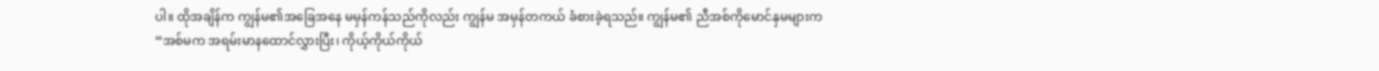ပါ။ ထိုအချိန်က ကျွန်မ၏အခြေအနေ မမှန်ကန်သည်ကိုလည်း ကျွန်မ အမှန်တကယ် ခံစားခဲ့ရသည်။ ကျွန်မ၏ ညီအစ်ကိုမောင်နှမများက “အစ်မက အရမ်းမာနထောင်လွှားပြီး၊ ကိုယ့်ကိုယ်ကိုယ်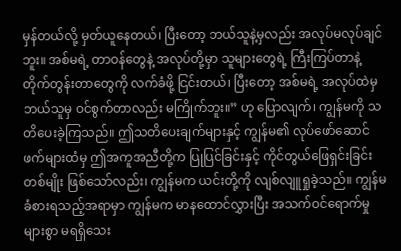မှန်တယ်လို့ မှတ်ယူနေတယ်၊ ပြီးတော့ ဘယ်သူနဲ့မှလည်း အလုပ်မလုပ်ချင်ဘူး။ အစ်မရဲ့ တာဝန်တွေနဲ့ အလုပ်တို့မှာ သူများတွေရဲ့ ကြီးကြပ်တာနဲ့ တိုက်တွန်းတာတွေကို လက်ခံဖို့ ငြင်းတယ်၊ ပြီးတော့ အစ်မရဲ့ အလုပ်ထဲမှ ဘယ်သူမှ ဝင်စွက်တာလည်း မကြိုက်ဘူး။” ဟု ပြောလျက်၊ ကျွန်မကို သတိပေးခဲ့ကြသည်။ ဤသတိပေးချက်များနှင့် ကျွန်မ၏ လုပ်ဖော်ဆောင်ဖက်များထံမှ ဤအကူအညီတို့က ပြုပြင်ခြင်းနှင့် ကိုင်တွယ်ဖြေရှင်းခြင်းတစ်မျိုး ဖြစ်သော်လည်း၊ ကျွန်မက ယင်းတို့ကို လျစ်လျူရှုခဲ့သည်။ ကျွန်မ ခံစားရသည့်အရာမှာ ကျွန်မက မာနထောင်လွှားပြီး အသက်ဝင်ရောက်မှု များစွာ မရရှိသေး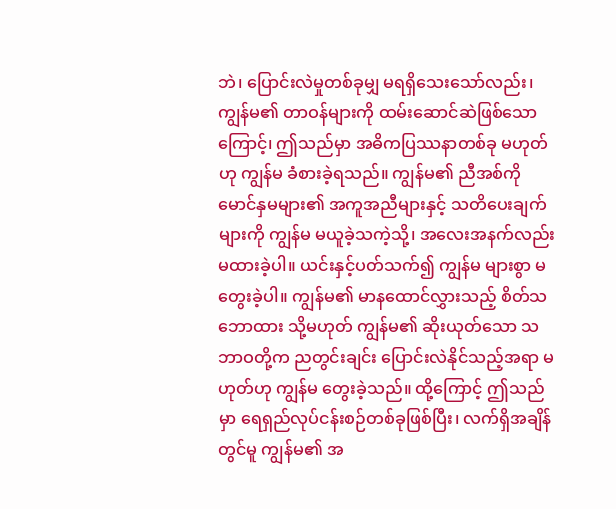ဘဲ၊ ပြောင်းလဲမှုတစ်ခုမျှ မရရှိသေးသော်လည်း၊ ကျွန်မ၏ တာဝန်များကို ထမ်းဆောင်ဆဲဖြစ်သောကြောင့်၊ ဤသည်မှာ အဓိကပြဿနာတစ်ခု မဟုတ်ဟု ကျွန်မ ခံစားခဲ့ရသည်။ ကျွန်မ၏ ညီအစ်ကိုမောင်နှမများ၏ အကူအညီများနှင့် သတိပေးချက်များကို ကျွန်မ မယူခဲ့သကဲ့သို့၊ အလေးအနက်လည်း မထားခဲ့ပါ။ ယင်းနှင့်ပတ်သက်၍ ကျွန်မ များစွာ မတွေးခဲ့ပါ။ ကျွန်မ၏ မာနထောင်လွှားသည့် စိတ်သဘောထား သို့မဟုတ် ကျွန်မ၏ ဆိုးယုတ်သော သဘာဝတို့က ညတွင်းချင်း ပြောင်းလဲနိုင်သည့်အရာ မဟုတ်ဟု ကျွန်မ တွေးခဲ့သည်။ ထို့ကြောင့် ဤသည်မှာ ရေရှည်လုပ်ငန်းစဉ်တစ်ခုဖြစ်ပြီး၊ လက်ရှိအချိန်တွင်မူ ကျွန်မ၏ အ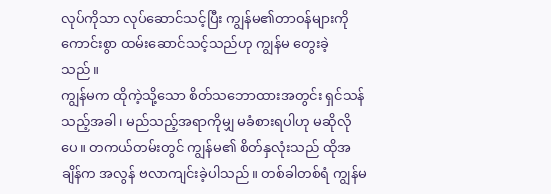လုပ်ကိုသာ လုပ်ဆောင်သင့်ပြီး ကျွန်မ၏တာဝန်များကို ကောင်းစွာ ထမ်းဆောင်သင့်သည်ဟု ကျွန်မ တွေးခဲ့သည်။
ကျွန်မက ထိုကဲ့သို့သော စိတ်သဘောထားအတွင်း ရှင်သန်သည့်အခါ၊ မည်သည့်အရာကိုမျှ မခံစားရပါဟု မဆိုလိုပေ။ တကယ်တမ်းတွင် ကျွန်မ၏ စိတ်နှလုံးသည် ထိုအချိန်က အလွန် ဗလာကျင်းခဲ့ပါသည်။ တစ်ခါတစ်ရံ ကျွန်မ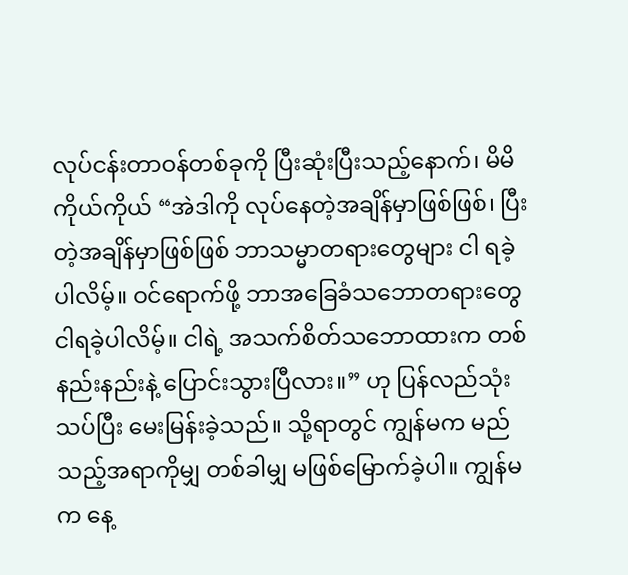လုပ်ငန်းတာဝန်တစ်ခုကို ပြီးဆုံးပြီးသည့်နောက်၊ မိမိကိုယ်ကိုယ် “အဲဒါကို လုပ်နေတဲ့အချိန်မှာဖြစ်ဖြစ်၊ ပြီးတဲ့အချိန်မှာဖြစ်ဖြစ် ဘာသမ္မာတရားတွေများ ငါ ရခဲ့ပါလိမ့်။ ဝင်ရောက်ဖို့ ဘာအခြေခံသဘောတရားတွေ ငါရခဲ့ပါလိမ့်။ ငါရဲ့ အသက်စိတ်သဘောထားက တစ်နည်းနည်းနဲ့ ပြောင်းသွားပြီလား။” ဟု ပြန်လည်သုံးသပ်ပြီး မေးမြန်းခဲ့သည်။ သို့ရာတွင် ကျွန်မက မည်သည့်အရာကိုမျှ တစ်ခါမျှ မဖြစ်မြောက်ခဲ့ပါ။ ကျွန်မက နေ့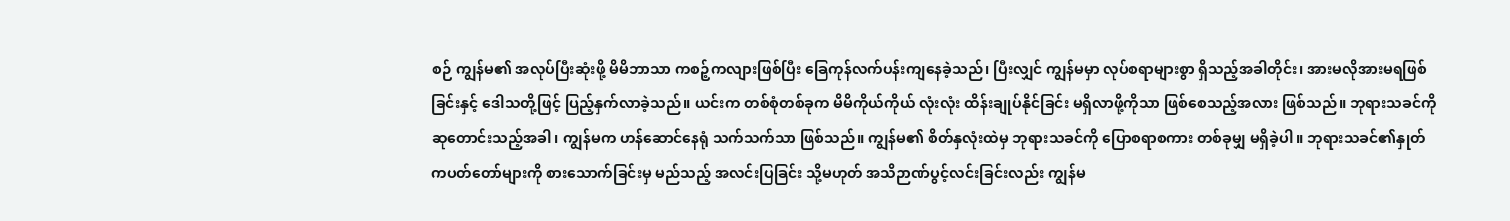စဉ် ကျွန်မ၏ အလုပ်ပြီးဆုံးဖို့ မိမိဘာသာ ကစဉ့်ကလျားဖြစ်ပြီး ခြေကုန်လက်ပန်းကျနေခဲ့သည်၊ ပြီးလျှင် ကျွန်မမှာ လုပ်စရာများစွာ ရှိသည့်အခါတိုင်း၊ အားမလိုအားမရဖြစ်ခြင်းနှင့် ဒေါသတို့ဖြင့် ပြည့်နှက်လာခဲ့သည်။ ယင်းက တစ်စုံတစ်ခုက မိမိကိုယ်ကိုယ် လုံးလုံး ထိန်းချုပ်နိုင်ခြင်း မရှိလာဖို့ကိုသာ ဖြစ်စေသည့်အလား ဖြစ်သည်။ ဘုရားသခင်ကို ဆုတောင်းသည့်အခါ၊ ကျွန်မက ဟန်ဆောင်နေရုံ သက်သက်သာ ဖြစ်သည်။ ကျွန်မ၏ စိတ်နှလုံးထဲမှ ဘုရားသခင်ကို ပြောစရာစကား တစ်ခုမျှ မရှိခဲ့ပါ။ ဘုရားသခင်၏နှုတ်ကပတ်တော်များကို စားသောက်ခြင်းမှ မည်သည့် အလင်းပြခြင်း သို့မဟုတ် အသိဉာဏ်ပွင့်လင်းခြင်းလည်း ကျွန်မ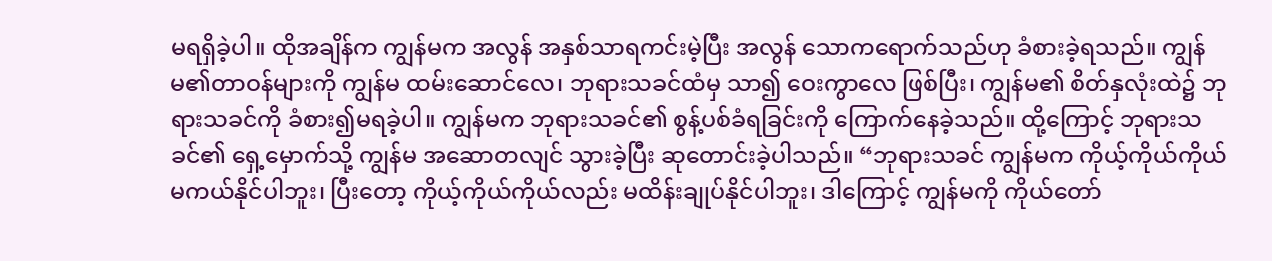မရရှိခဲ့ပါ။ ထိုအချိန်က ကျွန်မက အလွန် အနှစ်သာရကင်းမဲ့ပြီး အလွန် သောကရောက်သည်ဟု ခံစားခဲ့ရသည်။ ကျွန်မ၏တာဝန်များကို ကျွန်မ ထမ်းဆောင်လေ၊ ဘုရားသခင်ထံမှ သာ၍ ဝေးကွာလေ ဖြစ်ပြီး၊ ကျွန်မ၏ စိတ်နှလုံးထဲ၌ ဘုရားသခင်ကို ခံစား၍မရခဲ့ပါ။ ကျွန်မက ဘုရားသခင်၏ စွန့်ပစ်ခံရခြင်းကို ကြောက်နေခဲ့သည်။ ထို့ကြောင့် ဘုရားသခင်၏ ရှေ့မှောက်သို့ ကျွန်မ အဆောတလျင် သွားခဲ့ပြီး ဆုတောင်းခဲ့ပါသည်။ “ဘုရားသခင် ကျွန်မက ကိုယ့်ကိုယ်ကိုယ် မကယ်နိုင်ပါဘူး၊ ပြီးတော့ ကိုယ့်ကိုယ်ကိုယ်လည်း မထိန်းချုပ်နိုင်ပါဘူး၊ ဒါကြောင့် ကျွန်မကို ကိုယ်တော်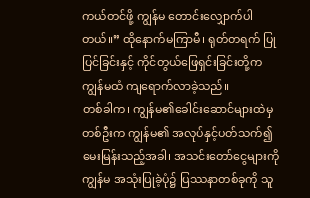ကယ်တင်ဖို့ ကျွန်မ တောင်းလျှောက်ပါတယ်။” ထိုနောက်မကြာမီ၊ ရုတ်တရက် ပြုပြင်ခြင်းနှင့် ကိုင်တွယ်ဖြေရှင်းခြင်းတို့က ကျွန်မထံ ကျရောက်လာခဲ့သည်။
တစ်ခါက၊ ကျွန်မ၏ခေါင်းဆောင်များထဲမှ တစ်ဦးက ကျွန်မ၏ အလုပ်နှင့်ပတ်သက်၍ မေးမြန်းသည့်အခါ၊ အသင်းတော်ငွေများကို ကျွန်မ အသုံးပြုခဲ့ပုံ၌ ပြဿနာတစ်ခုကို သူ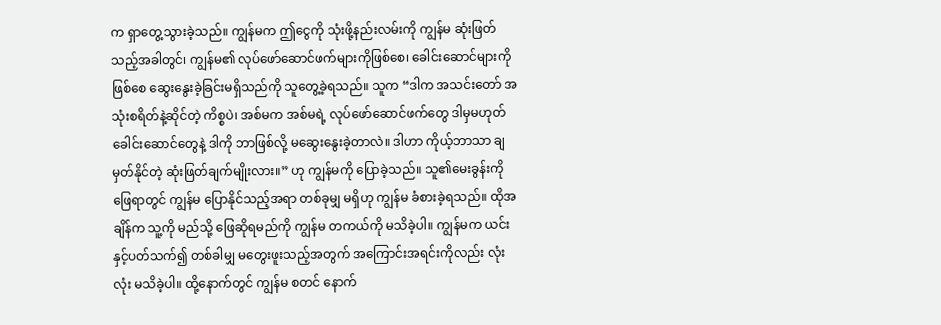က ရှာတွေ့သွားခဲ့သည်။ ကျွန်မက ဤငွေကို သုံးဖို့နည်းလမ်းကို ကျွန်မ ဆုံးဖြတ်သည့်အခါတွင်၊ ကျွန်မ၏ လုပ်ဖော်ဆောင်ဖက်များကိုဖြစ်စေ၊ ခေါင်းဆောင်များကို ဖြစ်စေ ဆွေးနွေးခဲ့ခြင်းမရှိသည်ကို သူတွေ့ခဲ့ရသည်။ သူက “ဒါက အသင်းတော် အသုံးစရိတ်နဲ့ဆိုင်တဲ့ ကိစ္စပဲ၊ အစ်မက အစ်မရဲ့ လုပ်ဖော်ဆောင်ဖက်တွေ ဒါမှမဟုတ် ခေါင်းဆောင်တွေနဲ့ ဒါကို ဘာဖြစ်လို့ မဆွေးနွေးခဲ့တာလဲ။ ဒါဟာ ကိုယ့်ဘာသာ ချမှတ်နိုင်တဲ့ ဆုံးဖြတ်ချက်မျိုးလား။” ဟု ကျွန်မကို ပြောခဲ့သည်။ သူ၏မေးခွန်းကို ဖြေရာတွင် ကျွန်မ ပြောနိုင်သည့်အရာ တစ်ခုမျှ မရှိဟု ကျွန်မ ခံစားခဲ့ရသည်။ ထိုအချိန်က သူ့ကို မည်သို့ ဖြေဆိုရမည်ကို ကျွန်မ တကယ်ကို မသိခဲ့ပါ။ ကျွန်မက ယင်းနှင့်ပတ်သက်၍ တစ်ခါမျှ မတွေးဖူးသည့်အတွက် အကြောင်းအရင်းကိုလည်း လုံးလုံး မသိခဲ့ပါ။ ထို့နောက်တွင် ကျွန်မ စတင် နောက်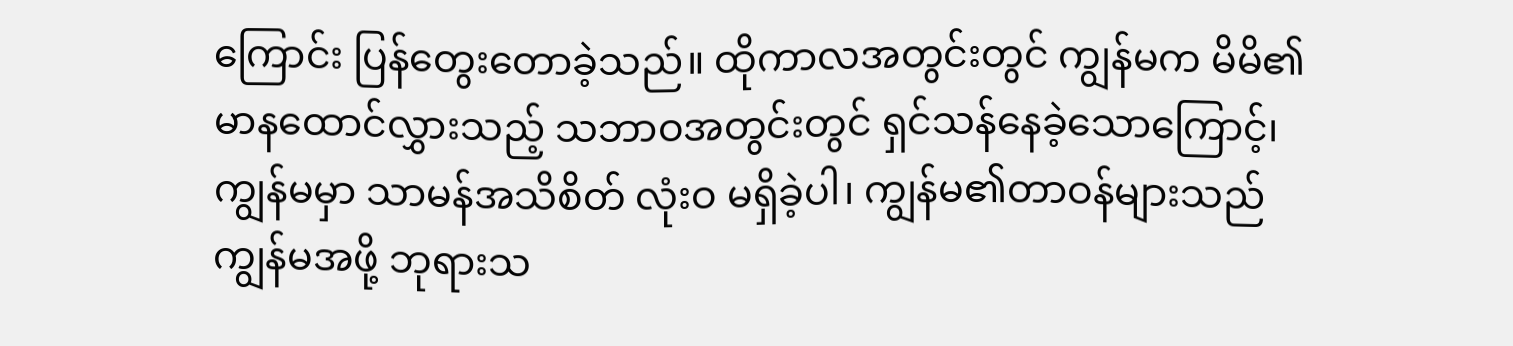ကြောင်း ပြန်တွေးတောခဲ့သည်။ ထိုကာလအတွင်းတွင် ကျွန်မက မိမိ၏မာနထောင်လွှားသည့် သဘာဝအတွင်းတွင် ရှင်သန်နေခဲ့သောကြောင့်၊ ကျွန်မမှာ သာမန်အသိစိတ် လုံးဝ မရှိခဲ့ပါ၊ ကျွန်မ၏တာဝန်များသည် ကျွန်မအဖို့ ဘုရားသ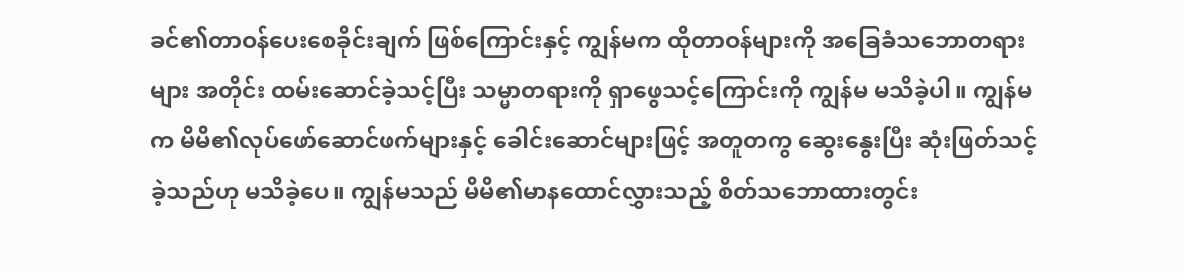ခင်၏တာဝန်ပေးစေခိုင်းချက် ဖြစ်ကြောင်းနှင့် ကျွန်မက ထိုတာဝန်များကို အခြေခံသဘောတရားများ အတိုင်း ထမ်းဆောင်ခဲ့သင့်ပြီး သမ္မာတရားကို ရှာဖွေသင့်ကြောင်းကို ကျွန်မ မသိခဲ့ပါ။ ကျွန်မက မိမိ၏လုပ်ဖော်ဆောင်ဖက်များနှင့် ခေါင်းဆောင်များဖြင့် အတူတကွ ဆွေးနွေးပြီး ဆုံးဖြတ်သင့်ခဲ့သည်ဟု မသိခဲ့ပေ။ ကျွန်မသည် မိမိ၏မာနထောင်လွှားသည့် စိတ်သဘောထားတွင်း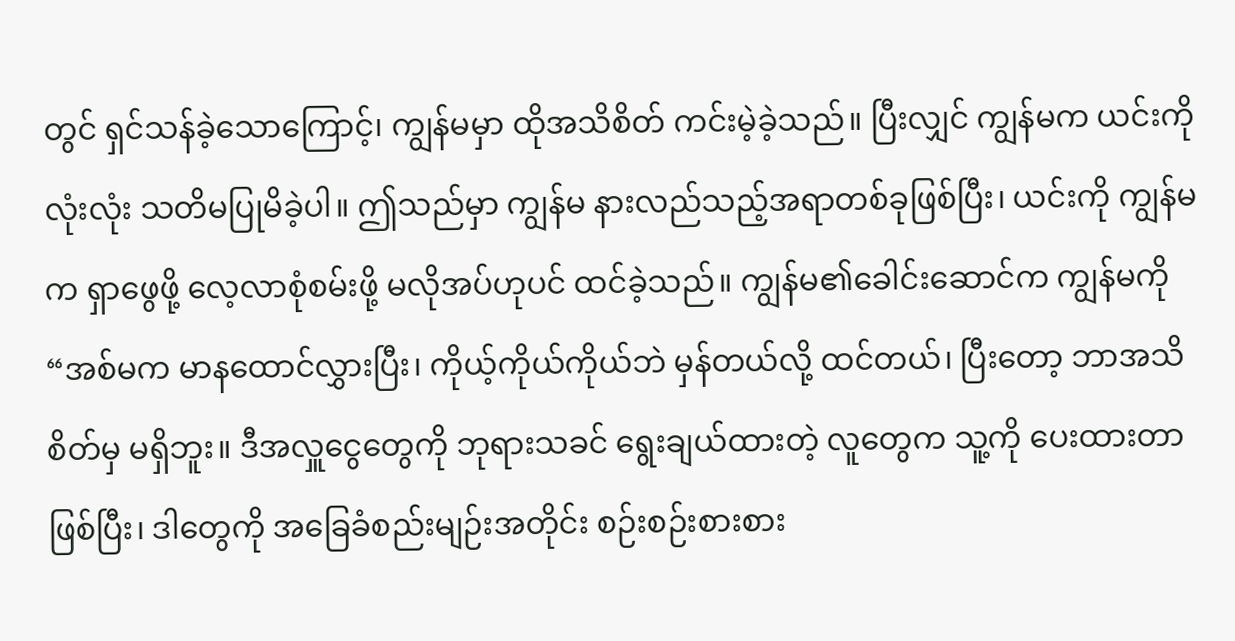တွင် ရှင်သန်ခဲ့သောကြောင့်၊ ကျွန်မမှာ ထိုအသိစိတ် ကင်းမဲ့ခဲ့သည်။ ပြီးလျှင် ကျွန်မက ယင်းကို လုံးလုံး သတိမပြုမိခဲ့ပါ။ ဤသည်မှာ ကျွန်မ နားလည်သည့်အရာတစ်ခုဖြစ်ပြီး၊ ယင်းကို ကျွန်မက ရှာဖွေဖို့ လေ့လာစုံစမ်းဖို့ မလိုအပ်ဟုပင် ထင်ခဲ့သည်။ ကျွန်မ၏ခေါင်းဆောင်က ကျွန်မကို “အစ်မက မာနထောင်လွှားပြီး၊ ကိုယ့်ကိုယ်ကိုယ်ဘဲ မှန်တယ်လို့ ထင်တယ်၊ ပြီးတော့ ဘာအသိစိတ်မှ မရှိဘူး။ ဒီအလှူငွေတွေကို ဘုရားသခင် ရွေးချယ်ထားတဲ့ လူတွေက သူ့ကို ပေးထားတာ ဖြစ်ပြီး၊ ဒါတွေကို အခြေခံစည်းမျဉ်းအတိုင်း စဉ်းစဉ်းစားစား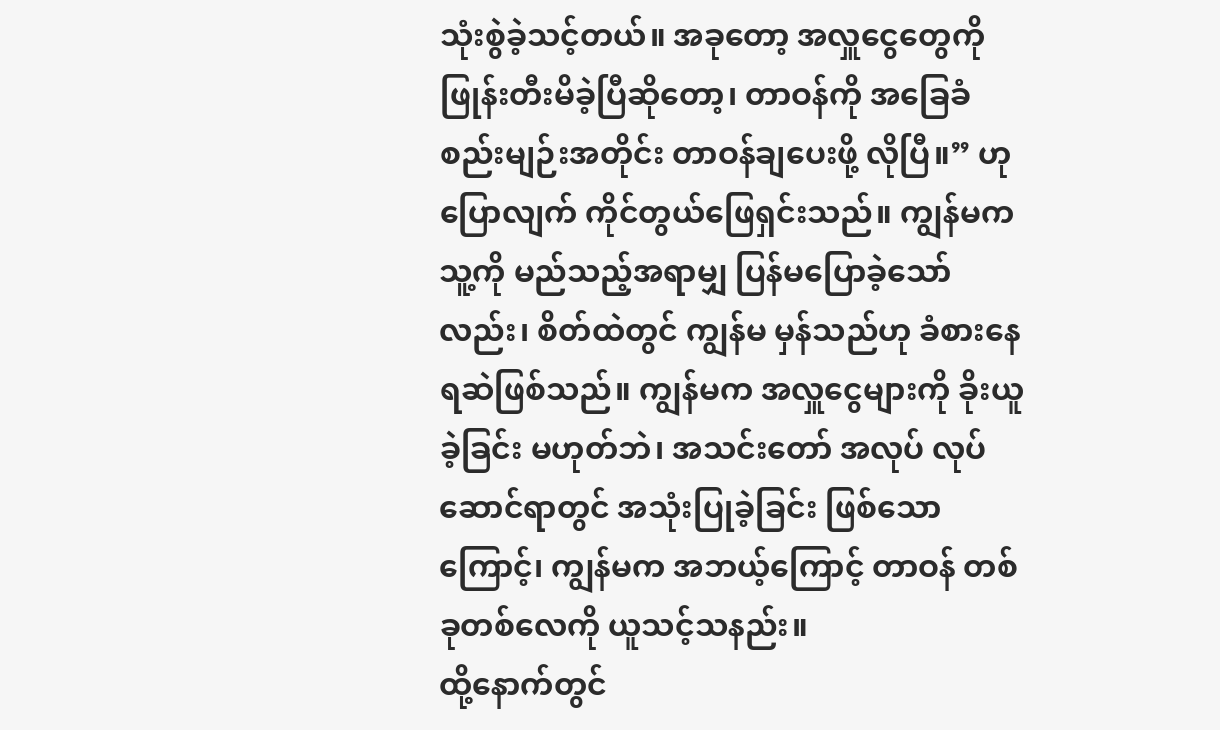သုံးစွဲခဲ့သင့်တယ်။ အခုတော့ အလှူငွေတွေကို ဖြုန်းတီးမိခဲ့ပြီဆိုတော့၊ တာဝန်ကို အခြေခံစည်းမျဉ်းအတိုင်း တာဝန်ချပေးဖို့ လိုပြီ။” ဟု ပြောလျက် ကိုင်တွယ်ဖြေရှင်းသည်။ ကျွန်မက သူ့ကို မည်သည့်အရာမျှ ပြန်မပြောခဲ့သော်လည်း၊ စိတ်ထဲတွင် ကျွန်မ မှန်သည်ဟု ခံစားနေရဆဲဖြစ်သည်။ ကျွန်မက အလှူငွေများကို ခိုးယူခဲ့ခြင်း မဟုတ်ဘဲ၊ အသင်းတော် အလုပ် လုပ်ဆောင်ရာတွင် အသုံးပြုခဲ့ခြင်း ဖြစ်သောကြောင့်၊ ကျွန်မက အဘယ့်ကြောင့် တာဝန် တစ်ခုတစ်လေကို ယူသင့်သနည်း။
ထို့နောက်တွင်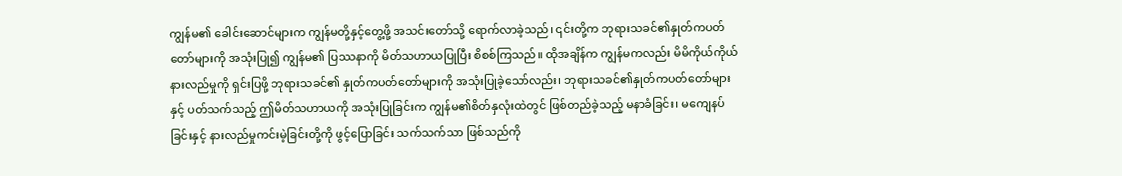ကျွန်မ၏ ခေါင်းဆောင်များက ကျွန်မတို့နှင့်တွေ့ဖို့ အသင်းတော်သို့ ရောက်လာခဲ့သည်၊ ၎င်းတို့က ဘုရားသခင်၏နှုတ်ကပတ်တော်များကို အသုံးပြု၍ ကျွန်မ၏ ပြဿနာကို မိတ်သဟာယပြုပြီး စိစစ်ကြသည်။ ထိုအချိန်က ကျွန်မကလည်း မိမိကိုယ်ကိုယ် နားလည်မှုကို ရှင်းပြဖို့ ဘုရားသခင်၏ နှုတ်ကပတ်တော်များကို အသုံးပြုခဲ့သော်လည်း၊ ဘုရားသခင်၏နှုတ်ကပတ်တော်များနှင့် ပတ်သက်သည့် ဤမိတ်သဟာယကို အသုံးပြုခြင်းက ကျွန်မ၏စိတ်နှလုံးထဲတွင် ဖြစ်တည်ခဲ့သည့် မနာခံခြင်း၊ မကျေနပ်ခြင်းနှင့် နားလည်မှုကင်းမဲ့ခြင်းတို့ကို ဖွင့်ပြောခြင်း သက်သက်သာ ဖြစ်သည်ကို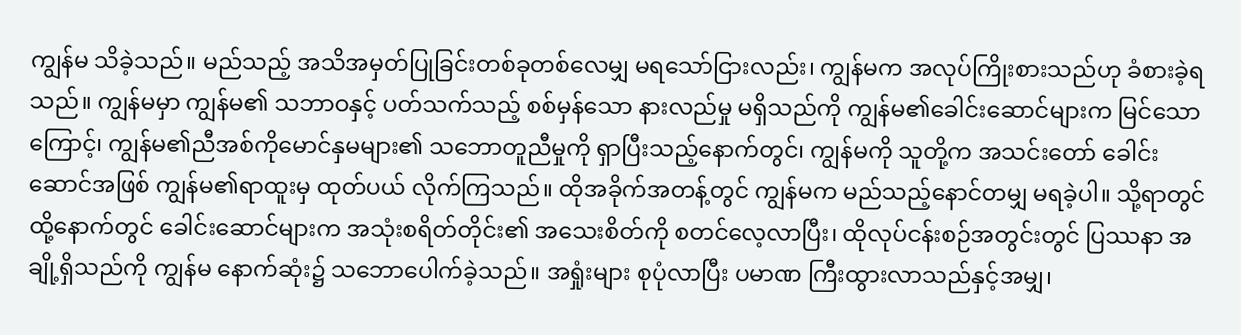ကျွန်မ သိခဲ့သည်။ မည်သည့် အသိအမှတ်ပြုခြင်းတစ်ခုတစ်လေမျှ မရသော်ငြားလည်း၊ ကျွန်မက အလုပ်ကြိုးစားသည်ဟု ခံစားခဲ့ရသည်။ ကျွန်မမှာ ကျွန်မ၏ သဘာဝနှင့် ပတ်သက်သည့် စစ်မှန်သော နားလည်မှု မရှိသည်ကို ကျွန်မ၏ခေါင်းဆောင်များက မြင်သောကြောင့်၊ ကျွန်မ၏ညီအစ်ကိုမောင်နှမများ၏ သဘောတူညီမှုကို ရှာပြီးသည့်နောက်တွင်၊ ကျွန်မကို သူတို့က အသင်းတော် ခေါင်းဆောင်အဖြစ် ကျွန်မ၏ရာထူးမှ ထုတ်ပယ် လိုက်ကြသည်။ ထိုအခိုက်အတန့်တွင် ကျွန်မက မည်သည့်နောင်တမျှ မရခဲ့ပါ။ သို့ရာတွင် ထို့နောက်တွင် ခေါင်းဆောင်များက အသုံးစရိတ်တိုင်း၏ အသေးစိတ်ကို စတင်လေ့လာပြီး၊ ထိုလုပ်ငန်းစဉ်အတွင်းတွင် ပြဿနာ အချို့ရှိသည်ကို ကျွန်မ နောက်ဆုံး၌ သဘောပေါက်ခဲ့သည်။ အရှုံးများ စုပုံလာပြီး ပမာဏ ကြီးထွားလာသည်နှင့်အမျှ၊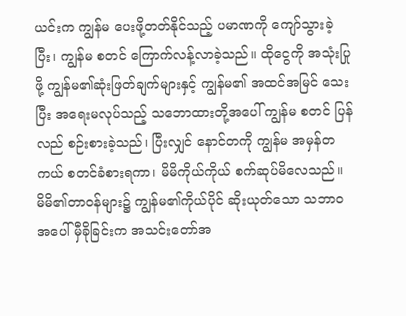ယင်းက ကျွန်မ ပေးဖို့တတ်နိုင်သည့် ပမာဏကို ကျော်သွားခဲ့ပြီး၊ ကျွန်မ စတင် ကြောက်လန့်လာခဲ့သည်။ ထိုငွေကို အသုံးပြုဖို့ ကျွန်မ၏ဆုံးဖြတ်ချက်များနှင့် ကျွန်မ၏ အထင်အမြင် သေးပြီး အရေးမလုပ်သည့် သဘောထားတို့အပေါ် ကျွန်မ စတင် ပြန်လည် စဉ်းစားခဲ့သည်၊ ပြီးလျှင် နောင်တကို ကျွန်မ အမှန်တကယ် စတင်ခံစားရကာ၊ မိမိကိုယ်ကိုယ် စက်ဆုပ်မိလေသည်။ မိမိ၏တာဝန်များ၌ ကျွန်မ၏ကိုယ်ပိုင် ဆိုးယုတ်သော သဘာဝအပေါ် မှီခိုခြင်းက အသင်းတော်အ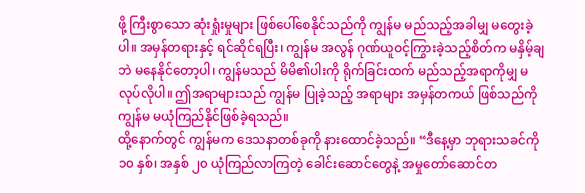ဖို့ ကြီးစွာသော ဆုံးရှုံးမှုများ ဖြစ်ပေါ်စေနိုင်သည်ကို ကျွန်မ မည်သည့်အခါမျှ မတွေးခဲ့ပါ။ အမှန်တရားနှင့် ရင်ဆိုင်ရပြီး၊ ကျွန်မ အလွန် ဂုဏ်ယူဝင့်ကြွားခဲ့သည့်စိတ်က မနှိမ့်ချဘဲ မနေနိုင်တော့ပါ၊ ကျွန်မသည် မိမိ၏ပါးကို ရိုက်ခြင်းထက် မည်သည့်အရာကိုမျှ မလုပ်လိုပါ။ ဤအရာများသည် ကျွန်မ ပြုခဲ့သည့် အရာများ အမှန်တကယ် ဖြစ်သည်ကို ကျွန်မ မယုံကြည်နိုင်ဖြစ်ခဲ့ရသည်။
ထို့နောက်တွင် ကျွန်မက ဒေသနာတစ်ခုကို နားထောင်ခဲ့သည်။ “ဒီနေ့မှာ ဘုရားသခင်ကို ၁၀ နှစ်၊ အနှစ် ၂၀ ယုံကြည်လာကြတဲ့ ခေါင်းဆောင်တွေနဲ့ အမှုတော်ဆောင်တ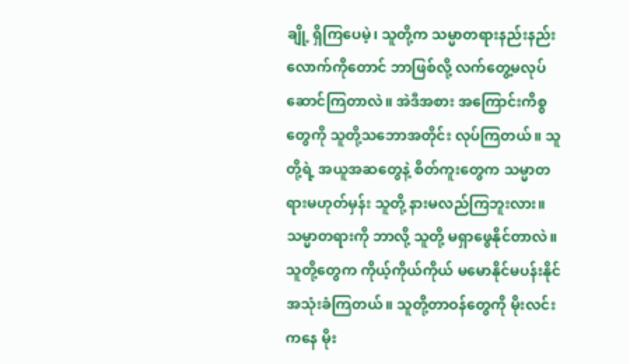ချို့ ရှိကြပေမဲ့၊ သူတို့က သမ္မာတရားနည်းနည်းလောက်ကိုတောင် ဘာဖြစ်လို့ လက်တွေ့မလုပ်ဆောင်ကြတာလဲ။ အဲဒီအစား အကြောင်းကိစ္စတွေကို သူတို့သဘောအတိုင်း လုပ်ကြတယ်။ သူတို့ရဲ့ အယူအဆတွေနဲ့ စိတ်ကူးတွေက သမ္မာတရားမဟုတ်မှန်း သူတို့ နားမလည်ကြဘူးလား။ သမ္မာတရားကို ဘာလို့ သူတို့ မရှာဖွေနိုင်တာလဲ။ သူတို့တွေက ကိုယ့်ကိုယ်ကိုယ် မမောနိုင်မပန်းနိုင် အသုံးခံကြတယ်။ သူတို့တာဝန်တွေကို မိုးလင်းကနေ မိုး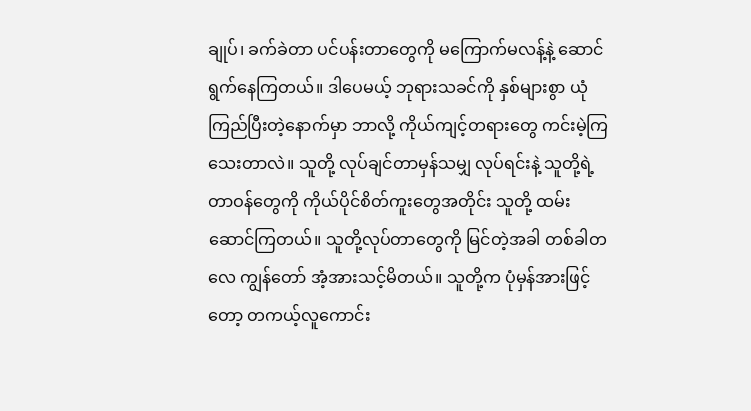ချုပ်၊ ခက်ခဲတာ ပင်ပန်းတာတွေကို မကြောက်မလန့်နဲ့ ဆောင်ရွက်နေကြတယ်။ ဒါပေမယ့် ဘုရားသခင်ကို နှစ်များစွာ ယုံကြည်ပြီးတဲ့နောက်မှာ ဘာလို့ ကိုယ်ကျင့်တရားတွေ ကင်းမဲ့ကြသေးတာလဲ။ သူတို့ လုပ်ချင်တာမှန်သမျှ လုပ်ရင်းနဲ့ သူတို့ရဲ့ တာဝန်တွေကို ကိုယ်ပိုင်စိတ်ကူးတွေအတိုင်း သူတို့ ထမ်းဆောင်ကြတယ်။ သူတို့လုပ်တာတွေကို မြင်တဲ့အခါ တစ်ခါတလေ ကျွန်တော် အံ့အားသင့်မိတယ်။ သူတို့က ပုံမှန်အားဖြင့်တော့ တကယ့်လူကောင်း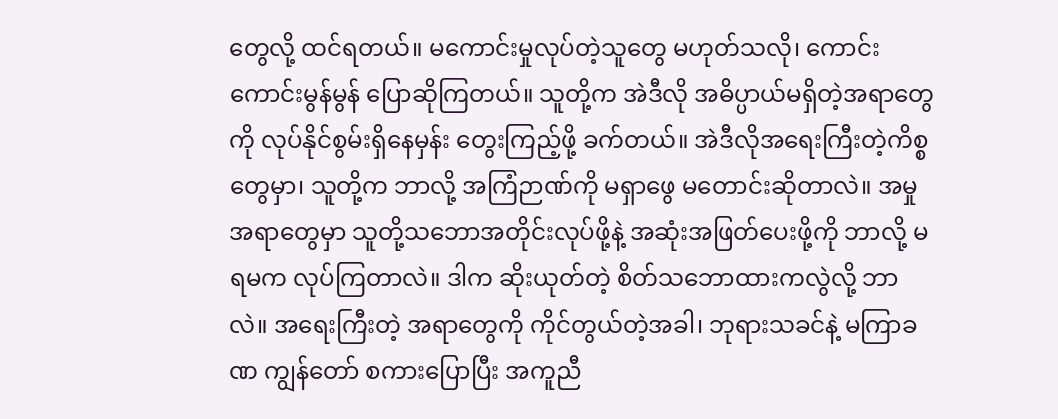တွေလို့ ထင်ရတယ်။ မကောင်းမှုလုပ်တဲ့သူတွေ မဟုတ်သလို၊ ကောင်းကောင်းမွန်မွန် ပြောဆိုကြတယ်။ သူတို့က အဲဒီလို အဓိပ္ပာယ်မရှိတဲ့အရာတွေကို လုပ်နိုင်စွမ်းရှိနေမှန်း တွေးကြည့်ဖို့ ခက်တယ်။ အဲဒီလိုအရေးကြီးတဲ့ကိစ္စတွေမှာ၊ သူတို့က ဘာလို့ အကြံဉာဏ်ကို မရှာဖွေ မတောင်းဆိုတာလဲ။ အမှုအရာတွေမှာ သူတို့သဘောအတိုင်းလုပ်ဖို့နဲ့ အဆုံးအဖြတ်ပေးဖို့ကို ဘာလို့ မရမက လုပ်ကြတာလဲ။ ဒါက ဆိုးယုတ်တဲ့ စိတ်သဘောထားကလွဲလို့ ဘာလဲ။ အရေးကြီးတဲ့ အရာတွေကို ကိုင်တွယ်တဲ့အခါ၊ ဘုရားသခင်နဲ့ မကြာခဏ ကျွန်တော် စကားပြောပြီး အကူညီ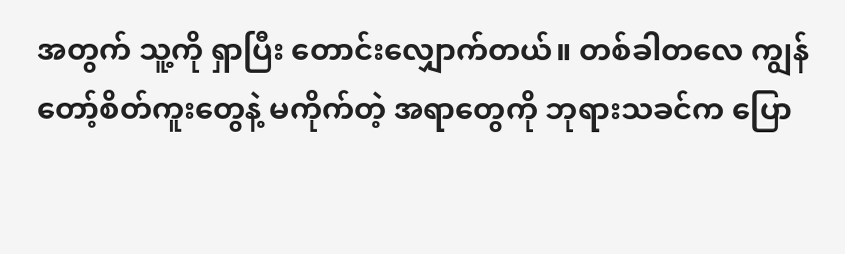အတွက် သူ့ကို ရှာပြီး တောင်းလျှောက်တယ်။ တစ်ခါတလေ ကျွန်တော့်စိတ်ကူးတွေနဲ့ မကိုက်တဲ့ အရာတွေကို ဘုရားသခင်က ပြော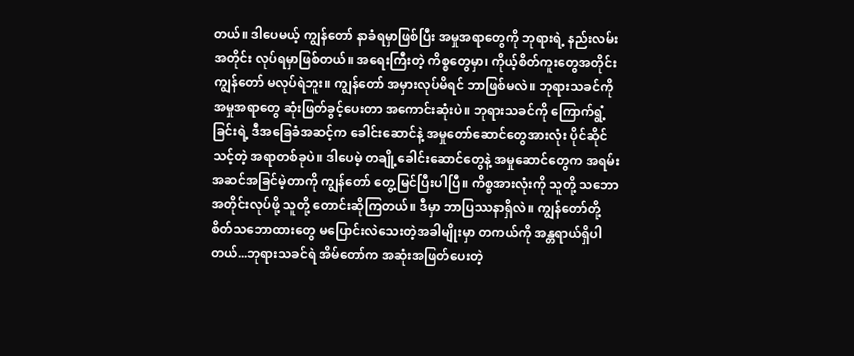တယ်။ ဒါပေမယ့် ကျွန်တော် နာခံရမှာဖြစ်ပြီး အမှုအရာတွေကို ဘုရားရဲ့ နည်းလမ်းအတိုင်း လုပ်ရမှာဖြစ်တယ်။ အရေးကြီးတဲ့ ကိစ္စတွေမှာ၊ ကိုယ့်စိတ်ကူးတွေအတိုင်း ကျွန်တော် မလုပ်ရဲဘူး။ ကျွန်တော် အမှားလုပ်မိရင် ဘာဖြစ်မလဲ။ ဘုရားသခင်ကို အမှုအရာတွေ ဆုံးဖြတ်ခွင့်ပေးတာ အကောင်းဆုံးပဲ။ ဘုရားသခင်ကို ကြောက်ရွံ့ခြင်းရဲ့ ဒီအခြေခံအဆင့်က ခေါင်းဆောင်နဲ့ အမှုတော်ဆောင်တွေအားလုံး ပိုင်ဆိုင်သင့်တဲ့ အရာတစ်ခုပဲ။ ဒါပေမဲ့ တချို့ခေါင်းဆောင်တွေနဲ့ အမှုဆောင်တွေက အရမ်း အဆင်အခြင်မဲ့တာကို ကျွန်တော် တွေ့မြင်ပြီးပါပြီ။ ကိစ္စအားလုံးကို သူတို့ သဘောအတိုင်းလုပ်ဖို့ သူတို့ တောင်းဆိုကြတယ်။ ဒီမှာ ဘာပြဿနာရှိလဲ။ ကျွန်တော်တို့စိတ်သဘောထားတွေ မပြောင်းလဲသေးတဲ့အခါမျိုးမှာ တကယ်ကို အန္တရာယ်ရှိပါတယ်...ဘုရားသခင်ရဲ အိမ်တော်က အဆုံးအဖြတ်ပေးတဲ့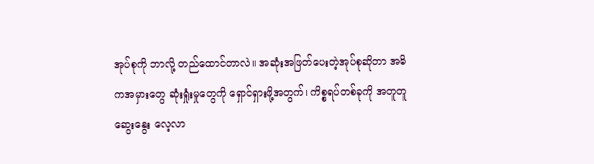အုပ်စုကို ဘာလို့ တည်ထောင်တာလဲ။ အဆုံးအဖြတ်ပေးတဲ့အုပ်စုဆိုတာ အဓိကအမှားတွေ ဆုံးရှုံးမှုတွေကို ရှောင်ရှားဖို့အတွက်၊ ကိစ္စရပ်တစ်ခုကို အတူတူ ဆွေးနွေး လေ့လာ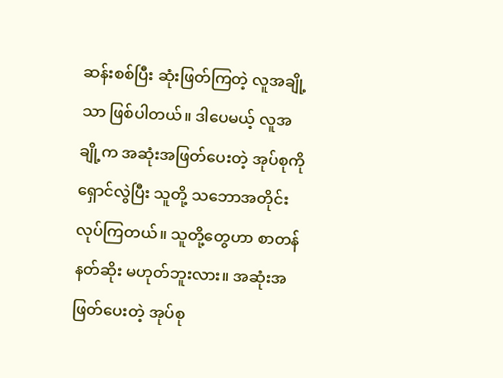ဆန်းစစ်ပြီး ဆုံးဖြတ်ကြတဲ့ လူအချို့သာ ဖြစ်ပါတယ်။ ဒါပေမယ့် လူအချို့က အဆုံးအဖြတ်ပေးတဲ့ အုပ်စုကို ရှောင်လွဲပြီး သူတို့ သဘောအတိုင်း လုပ်ကြတယ်။ သူတို့တွေဟာ စာတန်နတ်ဆိုး မဟုတ်ဘူးလား။ အဆုံးအဖြတ်ပေးတဲ့ အုပ်စု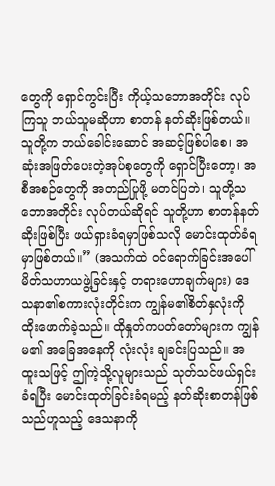တွေကို ရှောင်ကွင်းပြီး ကိုယ့်သဘောအတိုင်း လုပ်ကြသူ ဘယ်သူမဆိုဟာ စာတန် နတ်ဆိုးဖြစ်တယ်။ သူတို့က ဘယ်ခေါင်းဆောင် အဆင့်ဖြစ်ပါစေ၊ အဆုံးအဖြတ်ပေးတဲ့အုပ်စုတွေကို ရှောင်ပြီးတော့၊ အစီအစဉ်တွေကို အတည်ပြုဖို့ မတင်ပြဘဲ၊ သူတို့သဘောအတိုင်း လုပ်တယ်ဆိုရင် သူတို့ဟာ စာတန်နတ်ဆိုးဖြစ်ပြီး ဖယ်ရှားခံရမှာဖြစ်သလို မောင်းထုတ်ခံရမှာဖြစ်တယ်။” (အသက်ထဲ ဝင်ရောက်ခြင်းအပေါ် မိတ်သဟာယဖွဲ့ခြင်းနှင့် တရားဟောချက်များ) ဒေသနာ၏စကားလုံးတိုင်းက ကျွန်မ၏စိတ်နှလုံးကို ထိုးဖောက်ခဲ့သည်။ ထိုနှုတ်ကပတ်တော်များက ကျွန်မ၏ အခြေအနေကို လုံးလုံး ချခင်းပြသည်။ အထူးသဖြင့် ဤကဲ့သို့လူများသည် သုတ်သင်ဖယ်ရှင်းခံရပြီး မောင်းထုတ်ခြင်းခံရမည့် နတ်ဆိုးစာတန်ဖြစ်သည်ဟူသည့် ဒေသနာကို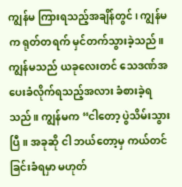ကျွန်မ ကြားရသည့်အချိန်တွင်၊ ကျွန်မက ရုတ်တရက် မှင်တက်သွားခဲ့သည်။ ကျွန်မသည် ယခုလေးတင် သေဒဏ်အပေးခံလိုက်ရသည့်အလား ခံစားခဲ့ရသည်။ ကျွန်မက “ငါတော့ ပွဲသိမ်းသွားပြီ။ အခုဆို ငါ ဘယ်တော့မှ ကယ်တင်ခြင်းခံရမှာ မဟုတ်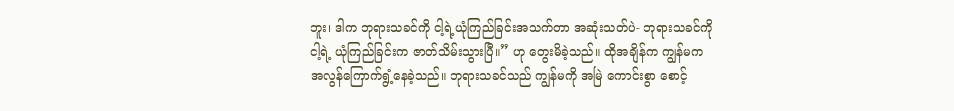ဘူး၊ ဒါက ဘုရားသခင်ကို ငါ့ရဲ့ယုံကြည်ခြင်းအသက်တာ အဆုံးသတ်ပဲ- ဘုရားသခင်ကို ငါ့ရဲ့ ယုံကြည်ခြင်းက ဇာတ်သိမ်းသွားပြီ။” ဟု တွေးမိခဲ့သည်။ ထိုအချိန်က ကျွန်မက အလွန်ကြောက်ရွံ့နေခဲ့သည်။ ဘုရားသခင်သည် ကျွန်မကို အမြဲ ကောင်းစွာ စောင့်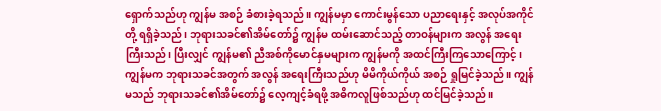ရှောက်သည်ဟု ကျွန်မ အစဉ် ခံစားခဲ့ရသည်။ ကျွန်မမှာ ကောင်းမွန်သော ပညာရေးနှင့် အလုပ်အကိုင်တို့ ရရှိခဲ့သည်၊ ဘုရားသခင်၏အိမ်တော်၌ ကျွန်မ ထမ်းဆောင်သည့် တာဝန်များက အလွန် အရေးကြီးသည်၊ ပြီးလျှင် ကျွန်မ၏ ညီအစ်ကိုမောင်နှမများက ကျွန်မကို အထင်ကြီးကြသောကြောင့်၊ ကျွန်မက ဘုရားသခင်အတွက် အလွန် အရေးကြီးသည်ဟု မိမိကိုယ်ကိုယ် အစဉ် ရှုမြင်ခဲ့သည်။ ကျွန်မသည် ဘုရားသခင်၏အိမ်တော်၌ လေ့ကျင့်ခံရဖို့ အဓိကလူဖြစ်သည်ဟု ထင်မြင်ခဲ့သည်။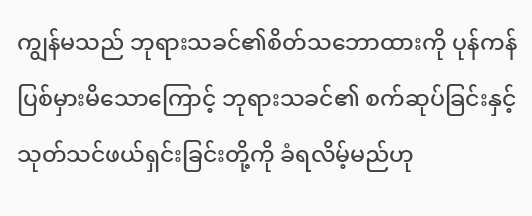ကျွန်မသည် ဘုရားသခင်၏စိတ်သဘောထားကို ပုန်ကန်ပြစ်မှားမိသောကြောင့် ဘုရားသခင်၏ စက်ဆုပ်ခြင်းနှင့် သုတ်သင်ဖယ်ရှင်းခြင်းတို့ကို ခံရလိမ့်မည်ဟု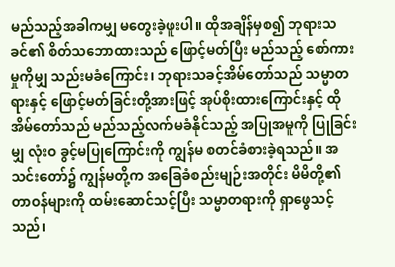မည်သည့်အခါကမျှ မတွေးခဲ့ဖူးပါ။ ထိုအချိန်မှစ၍ ဘုရားသခင်၏ စိတ်သဘောထားသည် ဖြောင့်မတ်ပြီး မည်သည့် စော်ကားမှုကိုမျှ သည်းမခံကြောင်း၊ ဘုရားသခင့်အိမ်တော်သည် သမ္မာတရားနှင့် ဖြောင့်မတ်ခြင်းတို့အားဖြင့် အုပ်စိုးထားကြောင်းနှင့် ထိုအိမ်တော်သည် မည်သည့်လက်မခံနိုင်သည့် အပြုအမူကို ပြုခြင်းမျှ လုံးဝ ခွင့်မပြုကြောင်းကို ကျွန်မ စတင်ခံစားခဲ့ရသည်။ အသင်းတော်၌ ကျွန်မတို့က အခြေခံစည်းမျဉ်းအတိုင်း မိမိတို့၏ တာဝန်များကို ထမ်းဆောင်သင့်ပြီး သမ္မာတရားကို ရှာဖွေသင့်သည်၊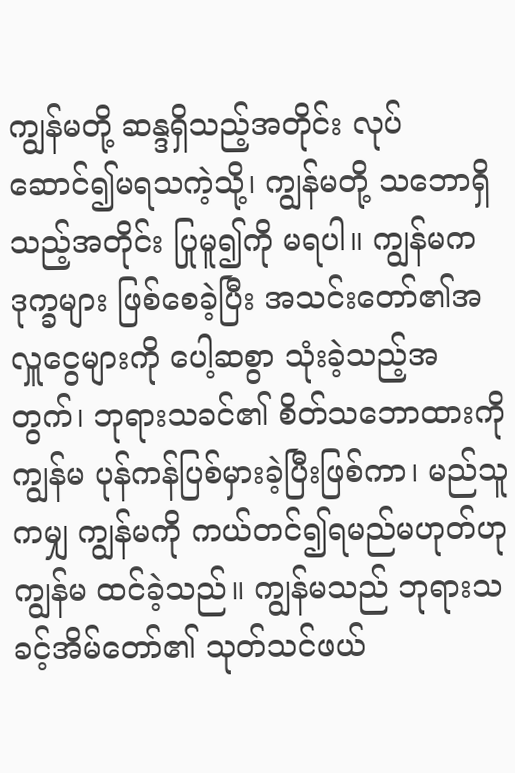ကျွန်မတို့ ဆန္ဒရှိသည့်အတိုင်း လုပ်ဆောင်၍မရသကဲ့သို့၊ ကျွန်မတို့ သဘောရှိသည့်အတိုင်း ပြုမူ၍ကို မရပါ။ ကျွန်မက ဒုက္ခများ ဖြစ်စေခဲ့ပြီး အသင်းတော်၏အလှူငွေများကို ပေါ့ဆစွာ သုံးခဲ့သည့်အတွက်၊ ဘုရားသခင်၏ စိတ်သဘောထားကို ကျွန်မ ပုန်ကန်ပြစ်မှားခဲ့ပြီးဖြစ်ကာ၊ မည်သူကမျှ ကျွန်မကို ကယ်တင်၍ရမည်မဟုတ်ဟု ကျွန်မ ထင်ခဲ့သည်။ ကျွန်မသည် ဘုရားသခင့်အိမ်တော်၏ သုတ်သင်ဖယ်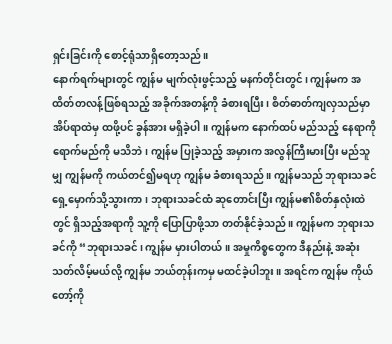ရှင်းခြင်းကို စောင့်ရုံသာရှိတော့သည်။
နောက်ရက်များတွင် ကျွန်မ မျက်လုံးဖွင့်သည့် မနက်တိုင်းတွင်၊ ကျွန်မက အထိတ်တလန့်ဖြစ်ရသည့် အခိုက်အတန့်ကို ခံစားရပြီး၊ စိတ်ဓာတ်ကျလှသည်မှာ အိပ်ရာထဲမှ ထဖို့ပင် ခွန်အား မရှိခဲ့ပါ။ ကျွန်မက နောက်ထပ် မည်သည့် နေရာကို ရောက်မည်ကို မသိဘဲ၊ ကျွန်မ ပြုခဲ့သည့် အမှားက အလွန်ကြီးမားပြီး မည်သူမျှ ကျွန်မကို ကယ်တင်၍မရဟု ကျွန်မ ခံစားရသည်။ ကျွန်မသည် ဘုရားသခင် ရှေ့မှောက်သို့သွားကာ၊ ဘုရားသခင်ထံ ဆုတောင်းပြီး ကျွန်မ၏စိတ်နှလုံးထဲတွင် ရှိသည့်အရာကို သူ့ကို ပြောပြာဖို့သာ တတ်နိုင်ခဲ့သည်။ ကျွန်မက ဘုရားသခင်ကို “ဘုရားသခင်၊ ကျွန်မ မှားပါတယ်။ အမှုကိစ္စတွေက ဒီနည်းနဲ့ အဆုံးသတ်လိမ့်မယ်လို့ ကျွန်မ ဘယ်တုန်းကမှ မထင်ခဲ့ပါဘူး။ အရင်က ကျွန်မ ကိုယ်တော့်ကို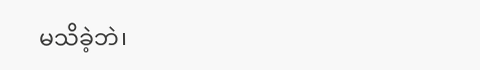မသိခဲ့ဘဲ၊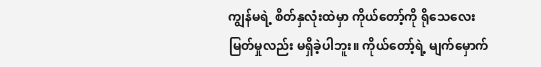ကျွန်မရဲ့ စိတ်နှလုံးထဲမှာ ကိုယ်တော့်ကို ရိုသေလေးမြတ်မှုလည်း မရှိခဲ့ပါဘူး။ ကိုယ်တော့်ရဲ့ မျက်မှောက်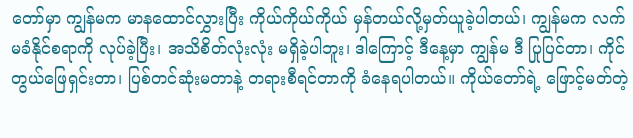တော်မှာ ကျွန်မက မာနထောင်လွှားပြီး ကိုယ်ကိုယ်ကိုယ် မှန်တယ်လို့မှတ်ယူခဲ့ပါတယ်၊ ကျွန်မက လက်မခံနိုင်စရာကို လုပ်ခဲ့ပြီး၊ အသိစိတ်လုံးလုံး မရှိခဲ့ပါဘူး၊ ဒါကြောင့် ဒီနေ့မှာ ကျွန်မ ဒီ ပြုပြင်တာ၊ ကိုင်တွယ်ဖြေရှင်းတာ၊ ပြစ်တင်ဆုံးမတာနဲ့ တရားစီရင်တာကို ခံနေရပါတယ်။ ကိုယ်တော်ရဲ့ ဖြောင့်မတ်တဲ့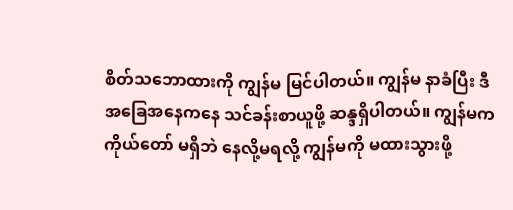စိတ်သဘောထားကို ကျွန်မ မြင်ပါတယ်။ ကျွန်မ နာခံပြီး ဒီအခြေအနေကနေ သင်ခန်းစာယူဖို့ ဆန္ဒရှိပါတယ်။ ကျွန်မက ကိုယ်တော် မရှိဘဲ နေလို့မရလို့ ကျွန်မကို မထားသွားဖို့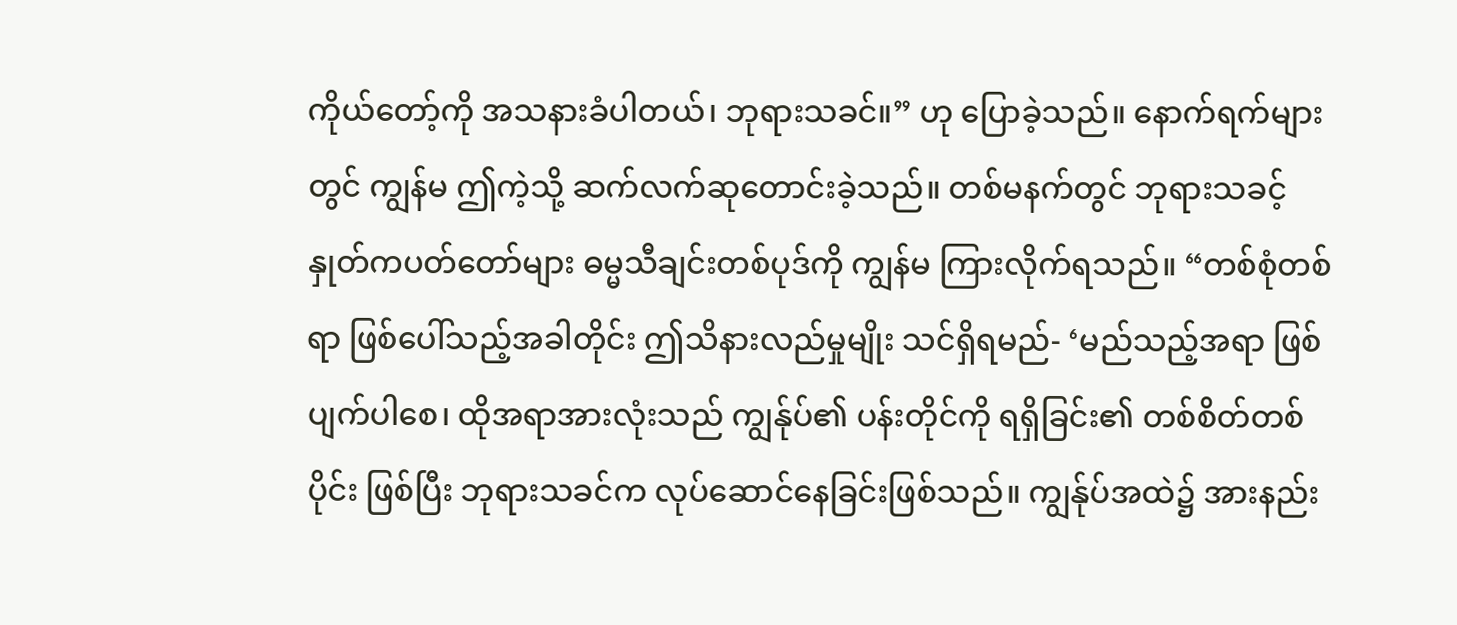ကိုယ်တော့်ကို အသနားခံပါတယ်၊ ဘုရားသခင်။” ဟု ပြောခဲ့သည်။ နောက်ရက်များတွင် ကျွန်မ ဤကဲ့သို့ ဆက်လက်ဆုတောင်းခဲ့သည်။ တစ်မနက်တွင် ဘုရားသခင့်နှုတ်ကပတ်တော်များ ဓမ္မသီချင်းတစ်ပုဒ်ကို ကျွန်မ ကြားလိုက်ရသည်။ “တစ်စုံတစ်ရာ ဖြစ်ပေါ်သည့်အခါတိုင်း ဤသိနားလည်မှုမျိုး သင်ရှိရမည်- ‘မည်သည့်အရာ ဖြစ်ပျက်ပါစေ၊ ထိုအရာအားလုံးသည် ကျွန်ုပ်၏ ပန်းတိုင်ကို ရရှိခြင်း၏ တစ်စိတ်တစ်ပိုင်း ဖြစ်ပြီး ဘုရားသခင်က လုပ်ဆောင်နေခြင်းဖြစ်သည်။ ကျွန်ုပ်အထဲ၌ အားနည်း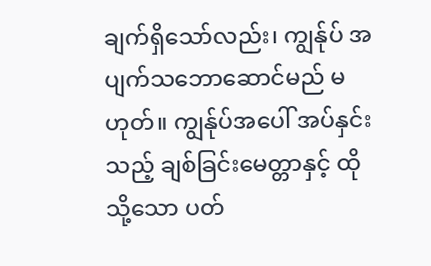ချက်ရှိသော်လည်း၊ ကျွန်ုပ် အပျက်သဘောဆောင်မည် မဟုတ်။ ကျွန်ုပ်အပေါ် အပ်နှင်းသည့် ချစ်ခြင်းမေတ္တာနှင့် ထိုသို့သော ပတ်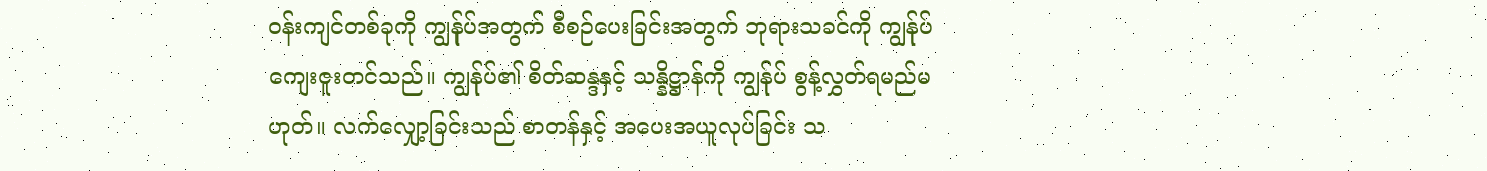ဝန်းကျင်တစ်ခုကို ကျွန်ုပ်အတွက် စီစဉ်ပေးခြင်းအတွက် ဘုရားသခင်ကို ကျွန်ုပ် ကျေးဇူးတင်သည်။ ကျွန်ုပ်၏ စိတ်ဆန္ဒနှင့် သန္နိဋ္ဌာန်ကို ကျွန်ုပ် စွန့်လွှတ်ရမည်မဟုတ်။ လက်လျှော့ခြင်းသည် စာတန်နှင့် အပေးအယူလုပ်ခြင်း သ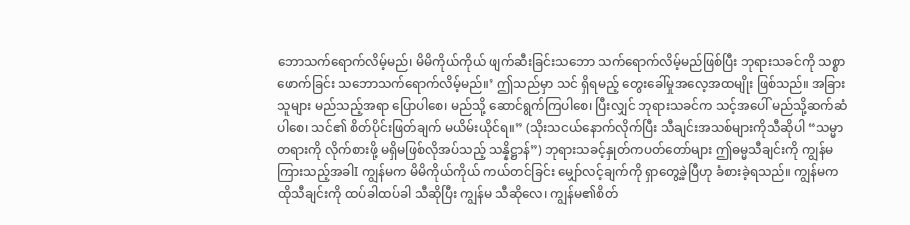ဘောသက်ရောက်လိမ့်မည်၊ မိမိကိုယ်ကိုယ် ဖျက်ဆီးခြင်းသဘော သက်ရောက်လိမ့်မည်ဖြစ်ပြီး ဘုရားသခင်ကို သစ္စာဖောက်ခြင်း သဘောသက်ရောက်လိမ့်မည်။’ ဤသည်မှာ သင် ရှိရမည့် တွေးခေါ်မှုအလေ့အထမျိုး ဖြစ်သည်။ အခြားသူများ မည်သည့်အရာ ပြောပါစေ၊ မည်သို့ ဆောင်ရွက်ကြပါစေ၊ ပြီးလျှင် ဘုရားသခင်က သင့်အပေါ် မည်သို့ဆက်ဆံပါစေ၊ သင်၏ စိတ်ပိုင်းဖြတ်ချက် မယိမ်းယိုင်ရ။” (သိုးသငယ်နောက်လိုက်ပြီး သီချင်းအသစ်များကိုသီဆိုပါ “သမ္မာတရားကို လိုက်စားဖို့ မရှိမဖြစ်လိုအပ်သည့် သန္နိဋ္ဌာန်”) ဘုရားသခင့်နှုတ်ကပတ်တော်များ ဤဓမ္မသီချင်းကို ကျွန်မ ကြားသည့်အခါI ကျွန်မက မိမိကိုယ်ကိုယ် ကယ်တင်ခြင်း မျှော်လင့်ချက်ကို ရှာတွေ့ခဲ့ပြီဟု ခံစားခဲ့ရသည်။ ကျွန်မက ထိုသီချင်းကို ထပ်ခါထပ်ခါ သီဆိုပြီး ကျွန်မ သီဆိုလေ၊ ကျွန်မ၏စိတ်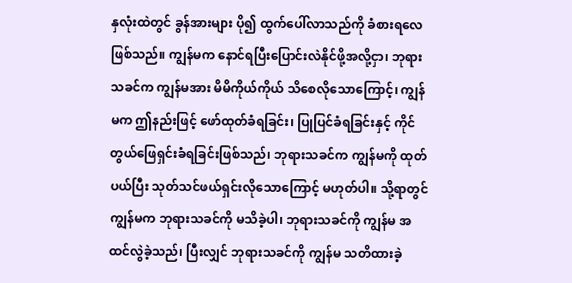နှလုံးထဲတွင် ခွန်အားများ ပို၍ ထွက်ပေါ်လာသည်ကို ခံစားရလေ ဖြစ်သည်။ ကျွန်မက နောင်ရပြီးပြောင်းလဲနိုင်ဖို့အလို့ငှာ၊ ဘုရားသခင်က ကျွန်မအား မိမိကိုယ်ကိုယ် သိစေလိုသောကြောင့်၊ ကျွန်မက ဤနည်းဖြင့် ဖော်ထုတ်ခံရခြင်း၊ ပြုပြင်ခံရခြင်းနှင့် ကိုင်တွယ်ဖြေရှင်းခံရခြင်းဖြစ်သည်၊ ဘုရားသခင်က ကျွန်မကို ထုတ်ပယ်ပြီး သုတ်သင်ဖယ်ရှင်းလိုသောကြောင့် မဟုတ်ပါ။ သို့ရာတွင် ကျွန်မက ဘုရားသခင်ကို မသိခဲ့ပါ၊ ဘုရားသခင်ကို ကျွန်မ အထင်လွဲခဲ့သည်၊ ပြီးလျှင် ဘုရားသခင်ကို ကျွန်မ သတိထားခဲ့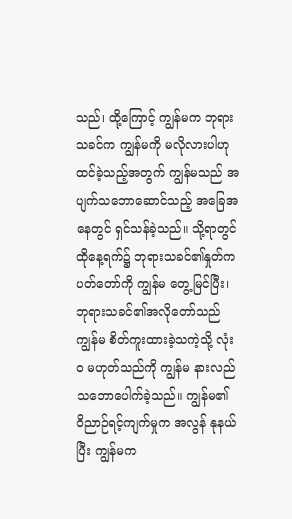သည်၊ ထို့ကြောင့် ကျွန်မက ဘုရားသခင်က ကျွန်မကို မလိုလားပါဟု ထင်ခဲ့သည့်အတွက် ကျွန်မသည် အပျက်သဘောဆောင်သည့် အခြေအနေတွင် ရှင်သန်ခဲ့သည်။ သို့ရာတွင် ထိုနေ့ရက်၌ ဘုရားသခင်၏နှုတ်ကပတ်တော်ကို ကျွန်မ တွေ့မြင်ပြီး၊ ဘုရားသခင်၏အလိုတော်သည် ကျွန်မ စိတ်ကူးထားခဲ့သကဲ့သို့ လုံးဝ မဟုတ်သည်ကို ကျွန်မ နားလည်သဘောပေါက်ခဲ့သည်။ ကျွန်မ၏ ဝိညာဉ်ရင့်ကျက်မှုက အလွန် နုနယ်ပြီး ကျွန်မက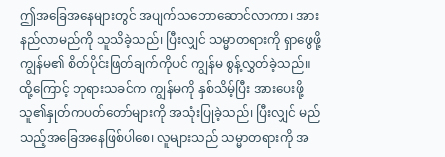ဤအခြေအနေများတွင် အပျက်သဘောဆောင်လာကာ၊ အားနည်လာမည်ကို သူသိခဲ့သည်၊ ပြီးလျှင် သမ္မာတရားကို ရှာဖွေဖို့ ကျွန်မ၏ စိတ်ပိုင်းဖြတ်ချက်ကိုပင် ကျွန်မ စွန့်လွှတ်ခဲ့သည်။ ထို့ကြောင့် ဘုရားသခင်က ကျွန်မကို နှစ်သိမ့်ပြီး အားပေးဖို့ သူ၏နှုတ်ကပတ်တော်များကို အသုံးပြုခဲ့သည်၊ ပြီးလျှင် မည်သည့်အခြေအနေဖြစ်ပါစေ၊ လူများသည် သမ္မာတရားကို အ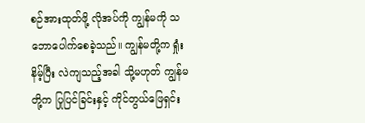စဉ်အားထုတ်ဖို့ လိုအပ်ကို ကျွန်မကို သဘောပေါက်စေခဲ့သည်။ ကျွန်မတို့က ရှုံးနိမ့်ပြီး လဲကျသည့်အခါ သို့မဟုတ် ကျွန်မတို့က ပြုပြင်ခြင်းနှင့် ကိုင်တွယ်ဖြေရှင်း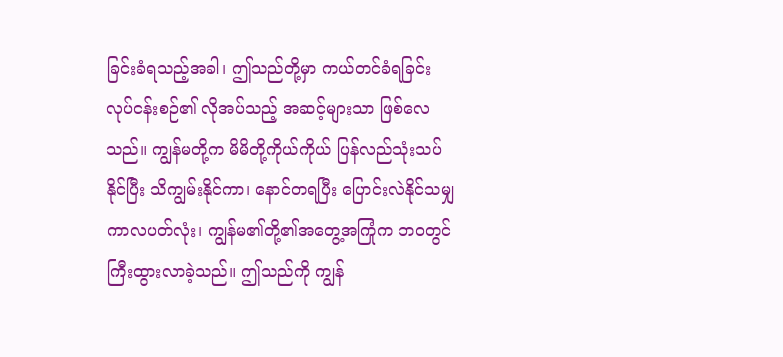ခြင်းခံရသည့်အခါ၊ ဤသည်တို့မှာ ကယ်တင်ခံရခြင်း လုပ်ငန်းစဉ်၏ လိုအပ်သည့် အဆင့်များသာ ဖြစ်လေသည်။ ကျွန်မတို့က မိမိတို့ကိုယ်ကိုယ် ပြန်လည်သုံးသပ်နိုင်ပြီး သိကျွမ်းနိုင်ကာ၊ နောင်တရပြီး ပြောင်းလဲနိုင်သမျှ ကာလပတ်လုံး၊ ကျွန်မ၏တို့၏အတွေ့အကြုံက ဘဝတွင် ကြီးထွားလာခဲ့သည်။ ဤသည်ကို ကျွန်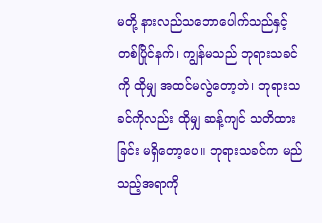မတို့ နားလည်သဘောပေါက်သည်နှင့်တစ်ပြိုင်နက်၊ ကျွန်မသည် ဘုရားသခင်ကို ထိုမျှ အထင်မလွဲတော့ဘဲ၊ ဘုရားသခင်ကိုလည်း ထိုမျှ ဆန့်ကျင် သတိထားခြင်း မရှိတော့ပေ။ ဘုရားသခင်က မည်သည့်အရာကို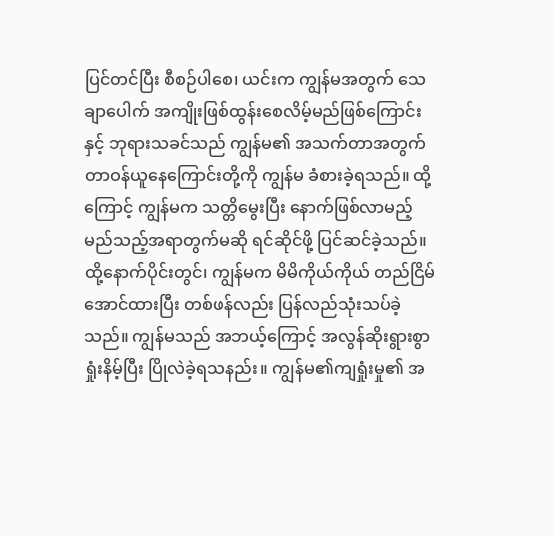ပြင်တင်ပြီး စီစဉ်ပါစေ၊ ယင်းက ကျွန်မအတွက် သေချာပေါက် အကျိုးဖြစ်ထွန်းစေလိမ့်မည်ဖြစ်ကြောင်းနှင့် ဘုရားသခင်သည် ကျွန်မ၏ အသက်တာအတွက် တာဝန်ယူနေကြောင်းတို့ကို ကျွန်မ ခံစားခဲ့ရသည်။ ထို့ကြောင့် ကျွန်မက သတ္တိမွေးပြီး နောက်ဖြစ်လာမည့် မည်သည့်အရာတွက်မဆို ရင်ဆိုင်ဖို့ ပြင်ဆင်ခဲ့သည်။
ထို့နောက်ပိုင်းတွင်၊ ကျွန်မက မိမိကိုယ်ကိုယ် တည်ငြိမ်အောင်ထားပြီး တစ်ဖန်လည်း ပြန်လည်သုံးသပ်ခဲ့သည်။ ကျွန်မသည် အဘယ့်ကြောင့် အလွန်ဆိုးရွားစွာ ရှုံးနိမ့်ပြီး ပြိုလဲခဲ့ရသနည်း။ ကျွန်မ၏ကျရှုံးမှု၏ အ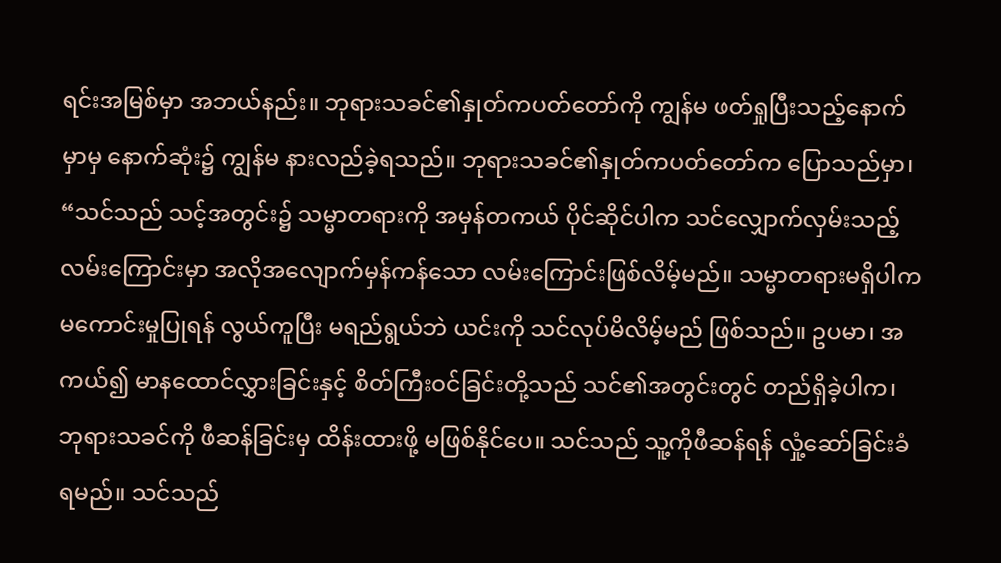ရင်းအမြစ်မှာ အဘယ်နည်း။ ဘုရားသခင်၏နှုတ်ကပတ်တော်ကို ကျွန်မ ဖတ်ရှုပြီးသည့်နောက်မှာမှ နောက်ဆုံး၌ ကျွန်မ နားလည်ခဲ့ရသည်။ ဘုရားသခင်၏နှုတ်ကပတ်တော်က ပြောသည်မှာ၊ “သင်သည် သင့်အတွင်း၌ သမ္မာတရားကို အမှန်တကယ် ပိုင်ဆိုင်ပါက သင်လျှောက်လှမ်းသည့် လမ်းကြောင်းမှာ အလိုအလျောက်မှန်ကန်သော လမ်းကြောင်းဖြစ်လိမ့်မည်။ သမ္မာတရားမရှိပါက မကောင်းမှုပြုရန် လွယ်ကူပြီး မရည်ရွယ်ဘဲ ယင်းကို သင်လုပ်မိလိမ့်မည် ဖြစ်သည်။ ဥပမာ၊ အကယ်၍ မာနထောင်လွှားခြင်းနှင့် စိတ်ကြီးဝင်ခြင်းတို့သည် သင်၏အတွင်းတွင် တည်ရှိခဲ့ပါက၊ ဘုရားသခင်ကို ဖီဆန်ခြင်းမှ ထိန်းထားဖို့ မဖြစ်နိုင်ပေ။ သင်သည် သူ့ကိုဖီဆန်ရန် လှုံ့ဆော်ခြင်းခံရမည်။ သင်သည်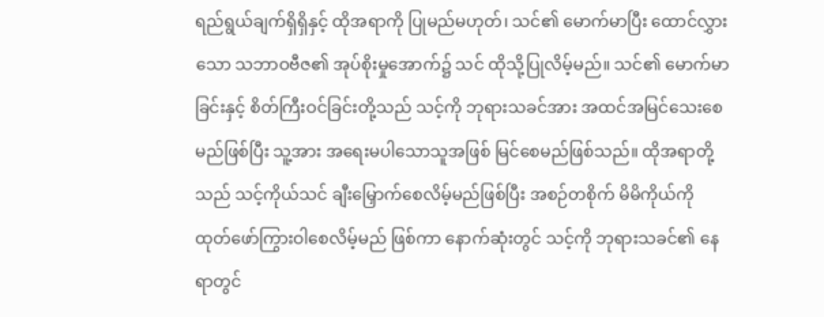ရည်ရွယ်ချက်ရှိရှိနှင့် ထိုအရာကို ပြုမည်မဟုတ်၊ သင်၏ မောက်မာပြီး ထောင်လွှားသော သဘာဝဗီဇ၏ အုပ်စိုးမှုအောက်၌ သင် ထိုသို့ပြုလိမ့်မည်။ သင်၏ မောက်မာခြင်းနှင့် စိတ်ကြီးဝင်ခြင်းတို့သည် သင့်ကို ဘုရားသခင်အား အထင်အမြင်သေးစေမည်ဖြစ်ပြီး သူ့အား အရေးမပါသောသူအဖြစ် မြင်စေမည်ဖြစ်သည်။ ထိုအရာတို့သည် သင့်ကိုယ်သင် ချီးမြှောက်စေလိမ့်မည်ဖြစ်ပြီး အစဉ်တစိုက် မိမိကိုယ်ကို ထုတ်ဖော်ကြွားဝါစေလိမ့်မည် ဖြစ်ကာ နောက်ဆုံးတွင် သင့်ကို ဘုရားသခင်၏ နေရာတွင်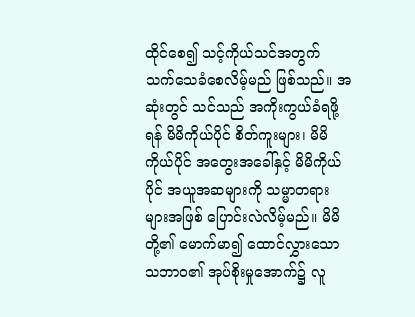ထိုင်စေ၍ သင့်ကိုယ်သင်အတွက် သက်သေခံစေလိမ့်မည် ဖြစ်သည်။ အဆုံးတွင် သင်သည် အကိုးကွယ်ခံရဖို့ရန် မိမိကိုယ်ပိုင် စိတ်ကူးများ၊ မိမိကိုယ်ပိုင် အတွေးအခေါ်နှင့် မိမိကိုယ်ပိုင် အယူအဆများကို သမ္မာတရားများအဖြစ် ပြောင်းလဲလိမ့်မည်။ မိမိတို့၏ မောက်မာ၍ ထောင်လွှားသော သဘာဝ၏ အုပ်စိုးမှုအောက်၌ လူ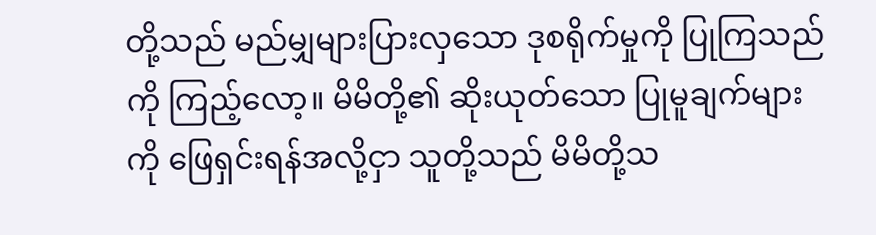တို့သည် မည်မျှများပြားလှသော ဒုစရိုက်မှုကို ပြုကြသည်ကို ကြည့်လော့။ မိမိတို့၏ ဆိုးယုတ်သော ပြုမူချက်များကို ဖြေရှင်းရန်အလို့ငှာ သူတို့သည် မိမိတို့သ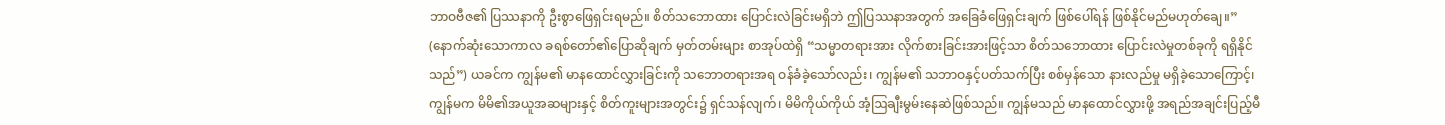ဘာဝဗီဇ၏ ပြဿနာကို ဦးစွာဖြေရှင်းရမည်။ စိတ်သဘောထား ပြောင်းလဲခြင်းမရှိဘဲ ဤပြဿနာအတွက် အခြေခံဖြေရှင်းချက် ဖြစ်ပေါ်ရန် ဖြစ်နိုင်မည်မဟုတ်ချေ။” (နောက်ဆုံးသောကာလ ခရစ်တော်၏ပြောဆိုချက် မှတ်တမ်းများ စာအုပ်ထဲရှိ “သမ္မာတရားအား လိုက်စားခြင်းအားဖြင့်သာ စိတ်သဘောထား ပြောင်းလဲမှုတစ်ခုကို ရရှိနိုင်သည်”) ယခင်က ကျွန်မ၏ မာနထောင်လွှားခြင်းကို သဘောတရားအရ ဝန်ခံခဲ့သော်လည်း၊ ကျွန်မ၏ သဘာဝနှင့်ပတ်သက်ပြီး စစ်မှန်သော နားလည်မှု မရှိခဲ့သောကြောင့်၊ ကျွန်မက မိမိ၏အယူအဆများနှင့် စိတ်ကူးများအတွင်း၌ ရှင်သန်လျက်၊ မိမိကိုယ်ကိုယ် အံ့ဩချီးမွမ်းနေဆဲဖြစ်သည်။ ကျွန်မသည် မာနထောင်လွှားဖို့ အရည်အချင်းပြည့်မီ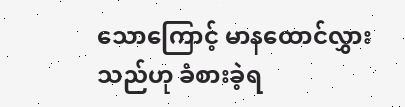သောကြောင့် မာနထောင်လွှားသည်ဟု ခံစားခဲ့ရ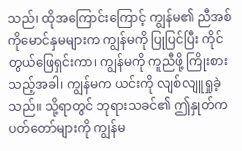သည်၊ ထိုအကြောင်းကြောင့် ကျွန်မ၏ ညီအစ်ကိုမောင်နှမများက ကျွန်မကို ပြုပြင်ပြီး ကိုင်တွယ်ဖြေရှင်းကာ၊ ကျွန်မကို ကူညီဖို့ ကြိုးစားသည့်အခါ၊ ကျွန်မက ယင်းကို လျစ်လျူရှုခဲ့သည်။ သို့ရာတွင် ဘုရားသခင်၏ ဤနှုတ်ကပတ်တော်များကို ကျွန်မ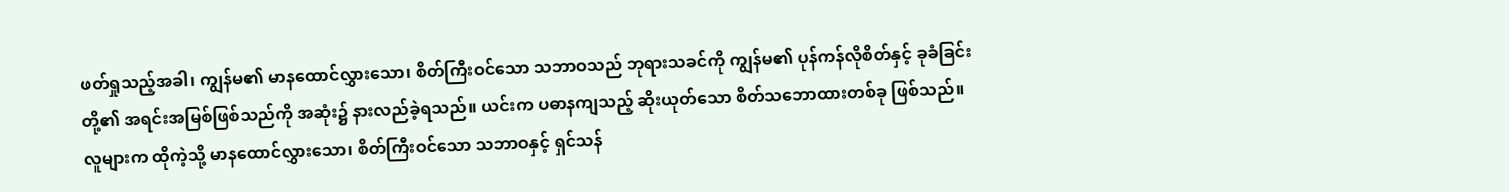ဖတ်ရှုသည့်အခါ၊ ကျွန်မ၏ မာနထောင်လွှားသော၊ စိတ်ကြီးဝင်သော သဘာဝသည် ဘုရားသခင်ကို ကျွန်မ၏ ပုန်ကန်လိုစိတ်နှင့် ခုခံခြင်းတို့၏ အရင်းအမြစ်ဖြစ်သည်ကို အဆုံး၌ နားလည်ခဲ့ရသည်။ ယင်းက ပဓာနကျသည့် ဆိုးယုတ်သော စိတ်သဘောထားတစ်ခု ဖြစ်သည်။ လူများက ထိုကဲ့သို့ မာနထောင်လွှားသော၊ စိတ်ကြီးဝင်သော သဘာဝနှင့် ရှင်သန်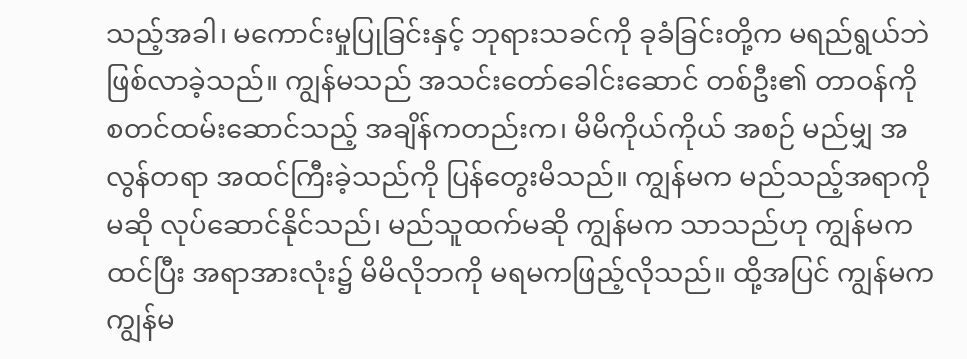သည့်အခါ၊ မကောင်းမှုပြုခြင်းနှင့် ဘုရားသခင်ကို ခုခံခြင်းတို့က မရည်ရွယ်ဘဲ ဖြစ်လာခဲ့သည်။ ကျွန်မသည် အသင်းတော်ခေါင်းဆောင် တစ်ဦး၏ တာဝန်ကို စတင်ထမ်းဆောင်သည့် အချိန်ကတည်းက၊ မိမိကိုယ်ကိုယ် အစဉ် မည်မျှ အလွန်တရာ အထင်ကြီးခဲ့သည်ကို ပြန်တွေးမိသည်။ ကျွန်မက မည်သည့်အရာကိုမဆို လုပ်ဆောင်နိုင်သည်၊ မည်သူထက်မဆို ကျွန်မက သာသည်ဟု ကျွန်မက ထင်ပြီး အရာအားလုံး၌ မိမိလိုဘကို မရမကဖြည့်လိုသည်။ ထို့အပြင် ကျွန်မက ကျွန်မ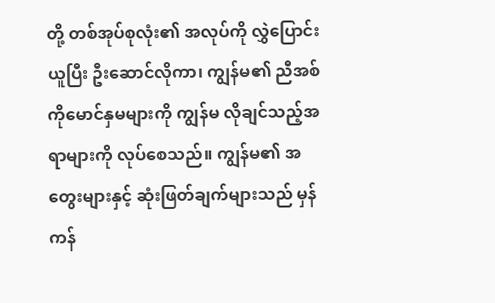တို့ တစ်အုပ်စုလုံး၏ အလုပ်ကို လွှဲပြောင်းယူပြီး ဦးဆောင်လိုကာ၊ ကျွန်မ၏ ညီအစ်ကိုမောင်နှမများကို ကျွန်မ လိုချင်သည့်အရာများကို လုပ်စေသည်။ ကျွန်မ၏ အတွေးများနှင့် ဆုံးဖြတ်ချက်များသည် မှန်ကန်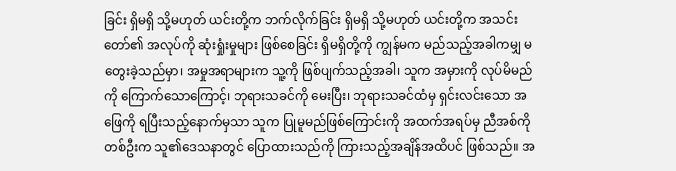ခြင်း ရှိမရှိ သို့မဟုတ် ယင်းတို့က ဘက်လိုက်ခြင်း ရှိမရှိ သို့မဟုတ် ယင်းတို့က အသင်းတော်၏ အလုပ်ကို ဆုံးရှုံးမှုများ ဖြစ်စေခြင်း ရှိမရှိတို့ကို ကျွန်မက မည်သည့်အခါကမျှ မတွေးခဲ့သည်မှာ၊ အမှုအရာများက သူ့ကို ဖြစ်ပျက်သည့်အခါ၊ သူက အမှားကို လုပ်မိမည်ကို ကြောက်သောကြောင့်၊ ဘုရားသခင်ကို မေးပြီး၊ ဘုရားသခင်ထံမှ ရှင်းလင်းသော အဖြေကို ရပြီးသည့်နောက်မှသာ သူက ပြုမူမည်ဖြစ်ကြောင်းကို အထက်အရပ်မှ ညီအစ်ကိုတစ်ဦးက သူ၏ဒေသနာတွင် ပြောထားသည်ကို ကြားသည့်အချိန်အထိပင် ဖြစ်သည်။ အ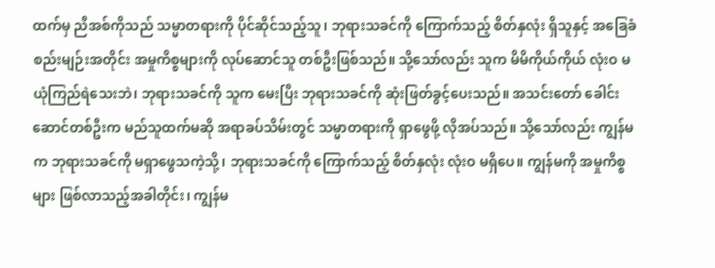ထက်မှ ညီအစ်ကိုသည် သမ္မာတရားကို ပိုင်ဆိုင်သည့်သူ၊ ဘုရားသခင်ကို ကြောက်သည့် စိတ်နှလုံး ရှိသူနှင့် အခြေခံစည်းမျဉ်းအတိုင်း အမှုကိစ္စများကို လုပ်ဆောင်သူ တစ်ဦးဖြစ်သည်။ သို့သော်လည်း သူက မိမိကိုယ်ကိုယ် လုံးဝ မယုံကြည်ရဲသေးဘဲ၊ ဘုရားသခင်ကို သူက မေးပြီး ဘုရားသခင်ကို ဆုံးဖြတ်ခွင့်ပေးသည်။ အသင်းတော် ခေါင်းဆောင်တစ်ဦးက မည်သူထက်မဆို အရာခပ်သိမ်းတွင် သမ္မာတရားကို ရှာဖွေဖို့ လိုအပ်သည်။ သို့သော်လည်း ကျွန်မက ဘုရားသခင်ကို မရှာဖွေသကဲ့သို့၊ ဘုရားသခင်ကို ကြောက်သည့် စိတ်နှလုံး လုံးဝ မရှိပေ။ ကျွန်မကို အမှုကိစ္စများ ဖြစ်လာသည့်အခါတိုင်း၊ ကျွန်မ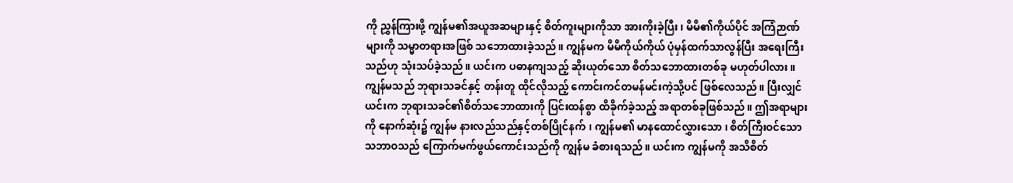ကို ညွှန်ကြားဖို့ ကျွန်မ၏အယူအဆများနှင့် စိတ်ကူးများကိုသာ အားကိုးခဲ့ပြီး၊ မိမိ၏ကိုယ်ပိုင် အကြံဉာဏ်များကို သမ္မာတရားအဖြစ် သဘောထားခဲ့သည်။ ကျွန်မက မိမိကိုယ်ကိုယ် ပုံမှန်ထက်သာလွန်ပြီး အရေးကြီးသည်ဟု သုံးသပ်ခဲ့သည်။ ယင်းက ပဓာနကျသည့် ဆိုးယုတ်သော စိတ်သဘောထားတစ်ခု မဟုတ်ပါလား။ ကျွန်မသည် ဘုရားသခင်နှင့် တန်းတူ ထိုင်လိုသည့် ကောင်းကင်တမန်မင်းကဲ့သို့ပင် ဖြစ်လေသည်။ ပြီးလျှင် ယင်းက ဘုရားသခင်၏စိတ်သဘောထားကို ပြင်းထန်စွာ ထိခိုက်ခဲ့သည့် အရာတစ်ခုဖြစ်သည်။ ဤအရာများကို နောက်ဆုံး၌ ကျွန်မ နားလည်သည်နှင့်တစ်ပြိုင်နက်၊ ကျွန်မ၏ မာနထောင်လွှားသော၊ စိတ်ကြီးဝင်သော သဘာဝသည် ကြောက်မက်ဖွယ်ကောင်းသည်ကို ကျွန်မ ခံစားရသည်။ ယင်းက ကျွန်မကို အသိစိတ်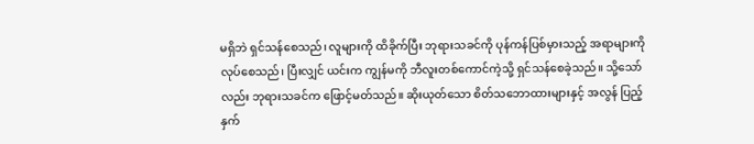မရှိဘဲ ရှင်သန်စေသည်၊ လူများကို ထိခိုက်ပြီး ဘုရားသခင်ကို ပုန်ကန်ပြစ်မှားသည့် အရာများကို လုပ်စေသည်၊ ပြီးလျှင် ယင်းက ကျွန်မကို ဘီလူးတစ်ကောင်ကဲ့သို့ ရှင်သန်စေခဲ့သည်။ သို့သော်လည်း ဘုရားသခင်က ဖြောင့်မတ်သည်။ ဆိုးယုတ်သော စိတ်သဘောထားများနှင့် အလွန် ပြည့်နှက်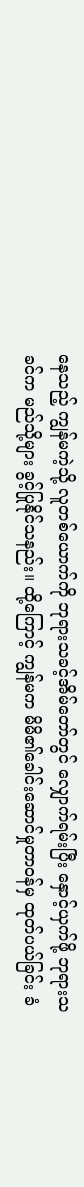နေသည့် ကျွန်မကဲ့သို့ လူတစ်ယောက်ကို ဘုရားသခင့်အိမ်တော်တွင် လျှောက်ရမ်းပြီး နှောင့်ယှက်ဖို့ ဘုရားသခင်က မည်သို့များ ခွင့်ပြုနိုင်သနည်း။ ထို့ကြောင့် ကျွန်မက မိမိ၏ခေါင်းဆောင်မှုတာဝန်မှ ထုတ်ပယ်ခြင်း ခံ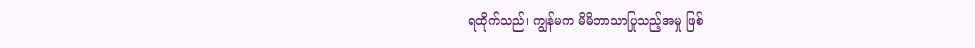ရထိုက်သည်၊ ကျွန်မက မိမိဘာသာပြုသည့်အမှု ဖြစ်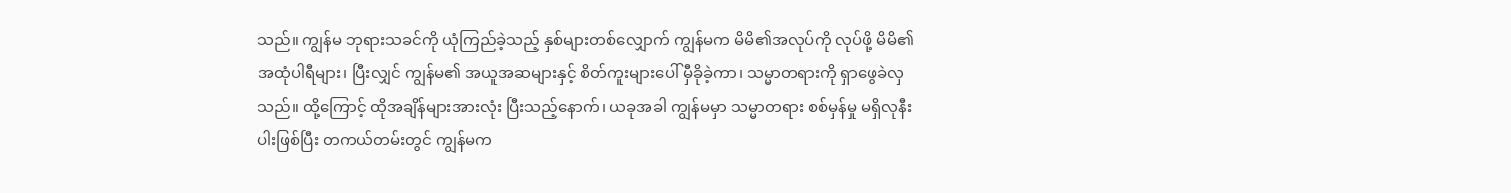သည်။ ကျွန်မ ဘုရားသခင်ကို ယုံကြည်ခဲ့သည့် နှစ်များတစ်လျှောက် ကျွန်မက မိမိ၏အလုပ်ကို လုပ်ဖို့ မိမိ၏အထုံပါရီများ၊ ပြီးလျှင် ကျွန်မ၏ အယူအဆများနှင့် စိတ်ကူးများပေါ် မှီခိုခဲ့ကာ၊ သမ္မာတရားကို ရှာဖွေခဲလှသည်။ ထို့ကြောင့် ထိုအချိန်များအားလုံး ပြီးသည့်နောက်၊ ယခုအခါ ကျွန်မမှာ သမ္မာတရား စစ်မှန်မှု မရှိလုနီးပါးဖြစ်ပြီး တကယ်တမ်းတွင် ကျွန်မက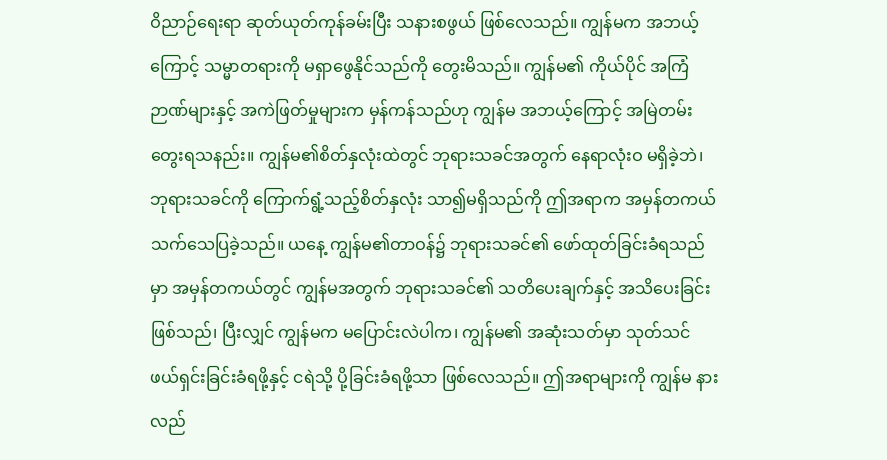ဝိညာဉ်ရေးရာ ဆုတ်ယုတ်ကုန်ခမ်းပြီး သနားစဖွယ် ဖြစ်လေသည်။ ကျွန်မက အဘယ့်ကြောင့် သမ္မာတရားကို မရှာဖွေနိုင်သည်ကို တွေးမိသည်။ ကျွန်မ၏ ကိုယ်ပိုင် အကြံဉာဏ်များနှင့် အကဲဖြတ်မှုများက မှန်ကန်သည်ဟု ကျွန်မ အဘယ့်ကြောင့် အမြဲတမ်း တွေးရသနည်း။ ကျွန်မ၏စိတ်နှလုံးထဲတွင် ဘုရားသခင်အတွက် နေရာလုံးဝ မရှိခဲ့ဘဲ၊ ဘုရားသခင်ကို ကြောက်ရွံ့သည့်စိတ်နှလုံး သာ၍မရှိသည်ကို ဤအရာက အမှန်တကယ် သက်သေပြခဲ့သည်။ ယနေ့ ကျွန်မ၏တာဝန်၌ ဘုရားသခင်၏ ဖော်ထုတ်ခြင်းခံရသည်မှာ အမှန်တကယ်တွင် ကျွန်မအတွက် ဘုရားသခင်၏ သတိပေးချက်နှင့် အသိပေးခြင်း ဖြစ်သည်၊ ပြီးလျှင် ကျွန်မက မပြောင်းလဲပါက၊ ကျွန်မ၏ အဆုံးသတ်မှာ သုတ်သင်ဖယ်ရှင်းခြင်းခံရဖို့နှင့် ငရဲသို့ ပို့ခြင်းခံရဖို့သာ ဖြစ်လေသည်။ ဤအရာများကို ကျွန်မ နားလည်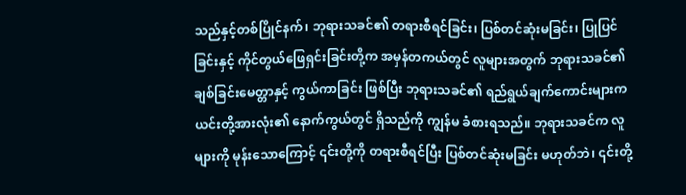သည်နှင့်တစ်ပြိုင်နက်၊ ဘုရားသခင်၏ တရားစီရင်ခြင်း၊ ပြစ်တင်ဆုံးမခြင်း၊ ပြုပြင်ခြင်းနှင့် ကိုင်တွယ်ဖြေရှင်းခြင်းတို့က အမှန်တကယ်တွင် လူများအတွက် ဘုရားသခင်၏ ချစ်ခြင်းမေတ္တာနှင့် ကွယ်ကာခြင်း ဖြစ်ပြီး ဘုရားသခင်၏ ရည်ရွယ်ချက်ကောင်းများက ယင်းတို့အားလုံး၏ နောက်ကွယ်တွင် ရှိသည်ကို ကျွန်မ ခံစားရသည်။ ဘုရားသခင်က လူများကို မုန်းသောကြောင့် ၎င်းတို့ကို တရားစီရင်ပြီး ပြစ်တင်ဆုံးမခြင်း မဟုတ်ဘဲ၊ ၎င်းတို့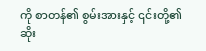ကို စာတန်၏ စွမ်းအားနှင့် ၎င်းတို့၏ ဆိုး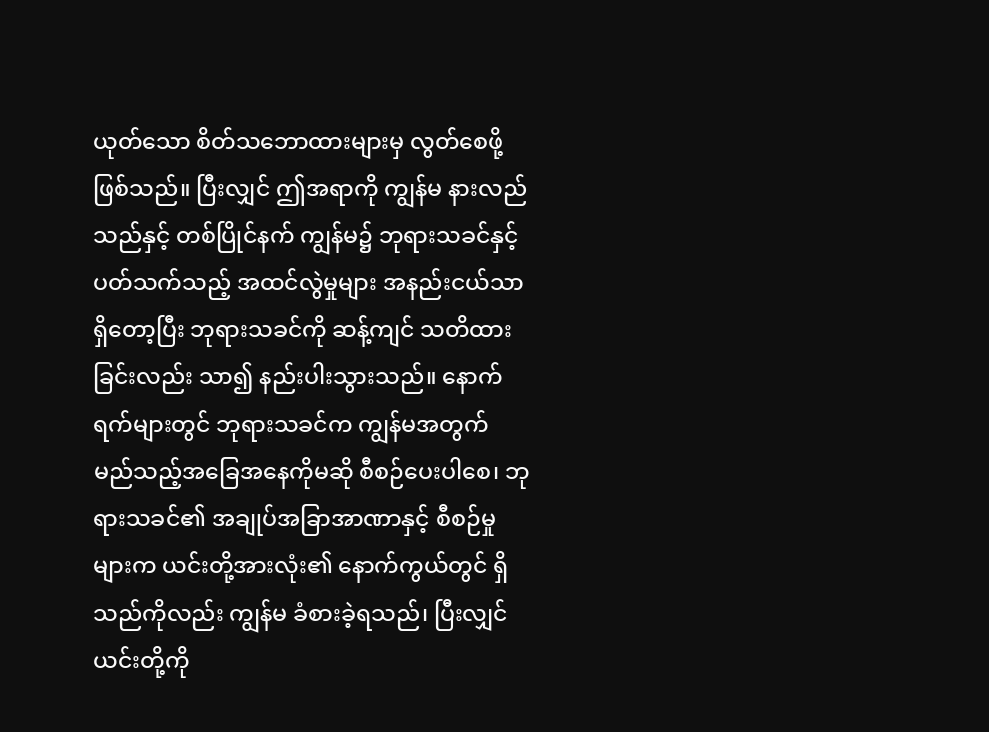ယုတ်သော စိတ်သဘောထားများမှ လွတ်စေဖို့ ဖြစ်သည်။ ပြီးလျှင် ဤအရာကို ကျွန်မ နားလည်သည်နှင့် တစ်ပြိုင်နက် ကျွန်မ၌ ဘုရားသခင်နှင့်ပတ်သက်သည့် အထင်လွဲမှုများ အနည်းငယ်သာ ရှိတော့ပြီး ဘုရားသခင်ကို ဆန့်ကျင် သတိထားခြင်းလည်း သာ၍ နည်းပါးသွားသည်။ နောက်ရက်များတွင် ဘုရားသခင်က ကျွန်မအတွက် မည်သည့်အခြေအနေကိုမဆို စီစဉ်ပေးပါစေ၊ ဘုရားသခင်၏ အချုပ်အခြာအာဏာနှင့် စီစဉ်မှုများက ယင်းတို့အားလုံး၏ နောက်ကွယ်တွင် ရှိသည်ကိုလည်း ကျွန်မ ခံစားခဲ့ရသည်၊ ပြီးလျှင် ယင်းတို့ကို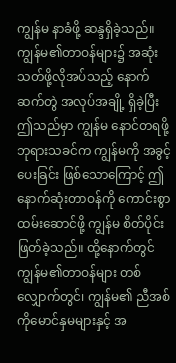ကျွန်မ နာခံဖို့ ဆန္ဒရှိခဲ့သည်။
ကျွန်မ၏တာဝန်များ၌ အဆုံးသတ်ဖို့လိုအပ်သည့် နောက်ဆက်တွဲ အလုပ်အချို့ ရှိခဲ့ပြီး ဤသည်မှာ ကျွန်မ နောင်တရဖို့ ဘုရားသခင်က ကျွန်မကို အခွင့်ပေးခြင်း ဖြစ်သောကြောင့် ဤနောက်ဆုံးတာဝန်ကို ကောင်းစွာ ထမ်းဆောင်ဖို့ ကျွန်မ စိတ်ပိုင်းဖြတ်ခဲ့သည်။ ထို့နောက်တွင် ကျွန်မ၏တာဝန်များ တစ်လျှောက်တွင်၊ ကျွန်မ၏ ညီအစ်ကိုမောင်နှမများနှင့် အ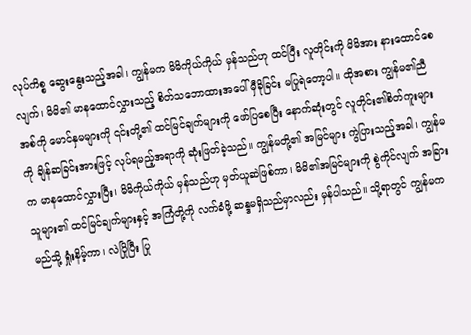လုပ်ကိစ္စ ဆွေးနွေးသည့်အခါ၊ ကျွန်မက မိမိကိုယ်ကိုယ် မှန်သည်ဟု ထင်ပြီး လူတိုင်းကို မိမိအား နားထောင်စေလျက်၊ မိမိ၏ မာနထောင်လွှားသည့် စိတ်သဘောထားအပေါ် မှီခိုခြင်း မပြုရဲတော့ပါ။ ထိုအစား ကျွန်မ၏ညီအစ်ကို မောင်နှမများကို ၎င်းတို့၏ ထင်မြင်ချက်များကို ဖော်ပြစေပြီး နောက်ဆုံးတွင် လူတိုင်း၏စိတ်ကူးများကို ချိန်ဆခြင်းအားဖြင့် လုပ်ရမည့်အရာကို ဆုံးဖြတ်ခဲ့သည်။ ကျွန်မတို့၏ အမြင်များ ကွဲပြားသည့်အခါ၊ ကျွန်မက မာနထောင်လွှားပြီး၊ မိမိကိုယ်ကိုယ် မှန်သည်ဟု မှတ်ယူဆဲဖြစ်ကာ၊ မိမိ၏အမြင်များကို စွဲကိုင်လျက် အခြားသူများ၏ ထင်မြင်ချက်များနှင့် အကြံတို့ကို လက်ခံဖို့ ဆန္ဒမရှိသည်မှာလည်း မှန်ပါသည်။ သို့ရာတွင် ကျွန်မက မည်သို့ ရှုံးနိမ့်ကာ၊ လဲပြိုပြီး ပြု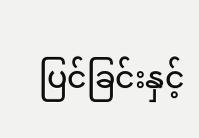ပြင်ခြင်းနှင့်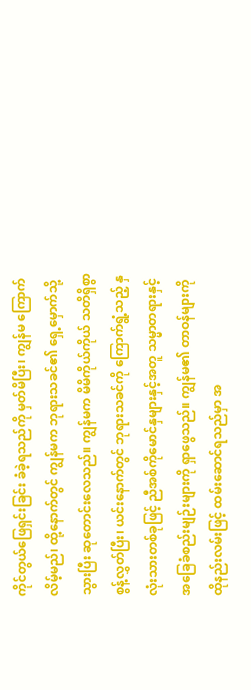ကိုင်တွယ်ဖြေရှင်းခြင်း ခံခဲ့ရသည်ကို မှတ်မိပြီး၊ ကျွန်မ ကြောက်လိမ့်မည်၊ ထို့နောက်တွင် ကျွန်မက ဘုရားသခင်၏ ရှေ့မှောက်သို့ သွားပြီး ဆုတောင်းလေသည်။ ကျွန်မက မိမိကိုယ်ကိုယ် သတိရှိစွာ စွန့်လွှတ်ပြီး၊ ယင်းနောက်တွင် ဘုရားသခင်ကို ကြောက်ရွံ့သည့် နှလုံးသားတစ်ခုဖြင့် ညီအစ်ကိုမောင်နှများနှင့်အတူ သမ္မာတရားနှင့် အခြေခံစည်းမျဉ်းများကို ရှာဖွေသည်။ ကျွန်မ၏ တာဝန်များကို ထိုနည်းလမ်းဖြင့် ထမ်းဆောင်ရသည်မှာ အ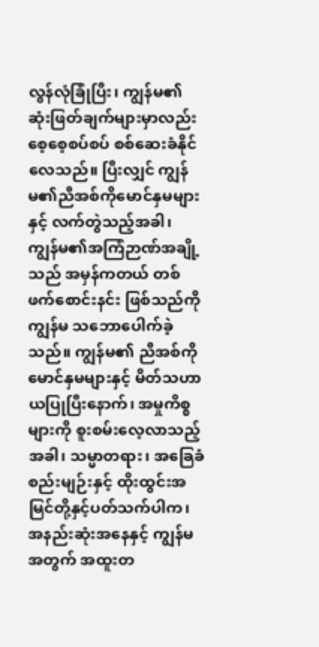လွန်လုံခြုံပြီး၊ ကျွန်မ၏ ဆုံးဖြတ်ချက်များမှာလည်း စေ့စေ့စပ်စပ် စစ်ဆေးခံနိုင်လေသည်။ ပြီးလျှင် ကျွန်မ၏ညီအစ်ကိုမောင်နှမများနှင့် လက်တွဲသည့်အခါ၊ ကျွန်မ၏အကြံဉာဏ်အချို့သည် အမှန်ကတယ် တစ်ဖက်စောင်းနင်း ဖြစ်သည်ကို ကျွန်မ သဘောပေါက်ခဲ့သည်။ ကျွန်မ၏ ညီအစ်ကိုမောင်နှမများနှင့် မိတ်သဟာယပြုပြီးနောက်၊ အမှုကိစ္စများကို စူးစမ်းလေ့လာသည့်အခါ၊ သမ္မာတရား၊ အခြေခံစည်းမျဉ်းနှင့် ထိုးထွင်းအမြင်တို့နှင့်ပတ်သက်ပါက၊ အနည်းဆုံးအနေနှင့် ကျွန်မအတွက် အထူးတ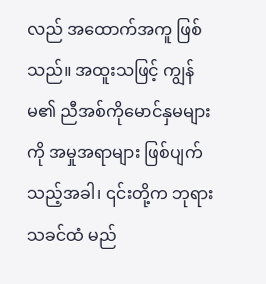လည် အထောက်အကူ ဖြစ်သည်။ အထူးသဖြင့် ကျွန်မ၏ ညီအစ်ကိုမောင်နှမများကို အမှုအရာများ ဖြစ်ပျက်သည့်အခါ၊ ၎င်းတို့က ဘုရားသခင်ထံ မည်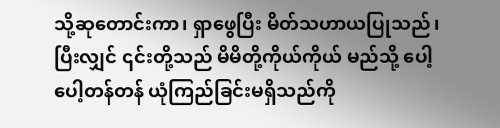သို့ဆုတောင်းကာ၊ ရှာဖွေပြီး မိတ်သဟာယပြုသည်၊ ပြီးလျှင် ၎င်းတို့သည် မိမိတို့ကိုယ်ကိုယ် မည်သို့ ပေါ့ပေါ့တန်တန် ယုံကြည်ခြင်းမရှိသည်ကို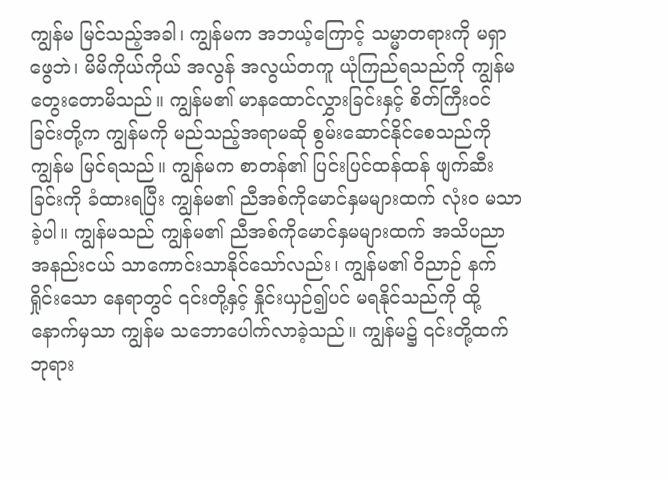ကျွန်မ မြင်သည့်အခါ၊ ကျွန်မက အဘယ့်ကြောင့် သမ္မာတရားကို မရှာဖွေဘဲ၊ မိမိကိုယ်ကိုယ် အလွန် အလွယ်တကူ ယုံကြည်ရသည်ကို ကျွန်မ တွေးတောမိသည်။ ကျွန်မ၏ မာနထောင်လွှားခြင်းနှင့် စိတ်ကြီးဝင်ခြင်းတို့က ကျွန်မကို မည်သည့်အရာမဆို စွမ်းဆောင်နိုင်စေသည်ကို ကျွန်မ မြင်ရသည်။ ကျွန်မက စာတန်၏ ပြင်းပြင်ထန်ထန် ဖျက်ဆီးခြင်းကို ခံထားရပြီး ကျွန်မ၏ ညီအစ်ကိုမောင်နှမများထက် လုံးဝ မသာခဲ့ပါ။ ကျွန်မသည် ကျွန်မ၏ ညီအစ်ကိုမောင်နှမများထက် အသိပညာ အနည်းငယ် သာကောင်းသာနိုင်သော်လည်း၊ ကျွန်မ၏ ဝိညာဉ် နက်ရှိုင်းသော နေရာတွင် ၎င်းတို့နှင့် နှိုင်းယှဉ်၍ပင် မရနိုင်သည်ကို ထို့နောက်မှသာ ကျွန်မ သဘောပေါက်လာခဲ့သည်။ ကျွန်မ၌ ၎င်းတို့ထက် ဘုရား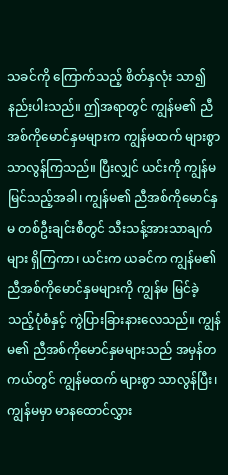သခင်ကို ကြောက်သည့် စိတ်နှလုံး သာ၍ နည်းပါးသည်။ ဤအရာတွင် ကျွန်မ၏ ညီအစ်ကိုမောင်နှမများက ကျွန်မထက် များစွာ သာလွန်ကြသည်။ ပြီးလျှင် ယင်းကို ကျွန်မ မြင်သည့်အခါ၊ ကျွန်မ၏ ညီအစ်ကိုမောင်နှမ တစ်ဦးချင်းစီတွင် သီးသန့်အားသာချက်များ ရှိကြကာ၊ ယင်းက ယခင်က ကျွန်မ၏ ညီအစ်ကိုမောင်နှမများကို ကျွန်မ မြင်ခဲ့သည့်ပုံစံနှင့် ကွဲပြားခြားနားလေသည်။ ကျွန်မ၏ ညီအစ်ကိုမောင်နှမများသည် အမှန်တကယ်တွင် ကျွန်မထက် များစွာ သာလွန်ပြီး၊ ကျွန်မမှာ မာနထောင်လွှား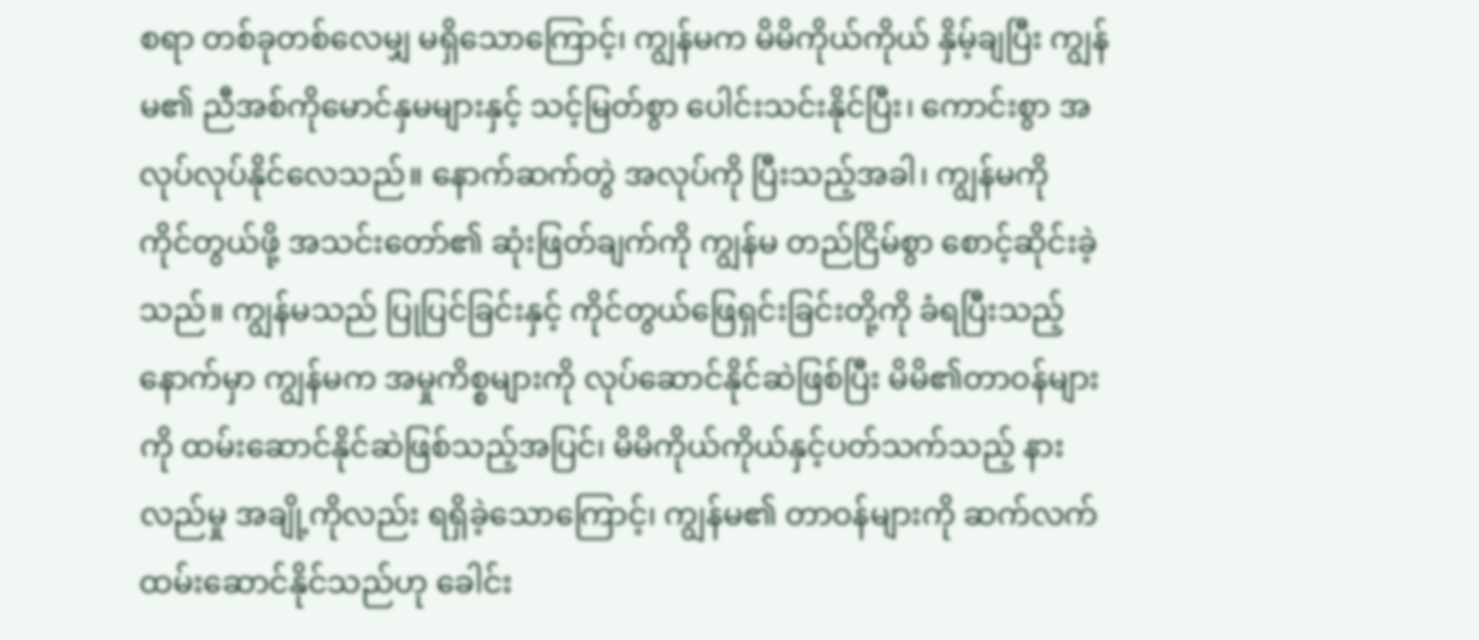စရာ တစ်ခုတစ်လေမျှ မရှိသောကြောင့်၊ ကျွန်မက မိမိကိုယ်ကိုယ် နှိမ့်ချပြီး ကျွန်မ၏ ညီအစ်ကိုမောင်နှမများနှင့် သင့်မြတ်စွာ ပေါင်းသင်းနိုင်ပြီး၊ ကောင်းစွာ အလုပ်လုပ်နိုင်လေသည်။ နောက်ဆက်တွဲ အလုပ်ကို ပြီးသည့်အခါ၊ ကျွန်မကို ကိုင်တွယ်ဖို့ အသင်းတော်၏ ဆုံးဖြတ်ချက်ကို ကျွန်မ တည်ငြိမ်စွာ စောင့်ဆိုင်းခဲ့သည်။ ကျွန်မသည် ပြုပြင်ခြင်းနှင့် ကိုင်တွယ်ဖြေရှင်းခြင်းတို့ကို ခံရပြီးသည့်နောက်မှာ ကျွန်မက အမှုကိစ္စများကို လုပ်ဆောင်နိုင်ဆဲဖြစ်ပြီး မိမိ၏တာဝန်များကို ထမ်းဆောင်နိုင်ဆဲဖြစ်သည့်အပြင်၊ မိမိကိုယ်ကိုယ်နှင့်ပတ်သက်သည့် နားလည်မှု အချို့ကိုလည်း ရရှိခဲ့သောကြောင့်၊ ကျွန်မ၏ တာဝန်များကို ဆက်လက်ထမ်းဆောင်နိုင်သည်ဟု ခေါင်း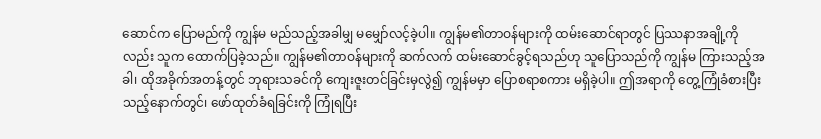ဆောင်က ပြောမည်ကို ကျွန်မ မည်သည့်အခါမျှ မမျှော်လင့်ခဲ့ပါ။ ကျွန်မ၏တာဝန်များကို ထမ်းဆောင်ရာတွင် ပြဿနာအချို့ကိုလည်း သူက ထောက်ပြခဲ့သည်။ ကျွန်မ၏တာဝန်များကို ဆက်လက် ထမ်းဆောင်ခွင့်ရသည်ဟု သူပြောသည်ကို ကျွန်မ ကြားသည့်အခါ၊ ထိုအခိုက်အတန့်တွင် ဘုရားသခင်ကို ကျေးဇူးတင်ခြင်းမှလွဲ၍ ကျွန်မမှာ ပြောစရာစကား မရှိခဲ့ပါ။ ဤအရာကို တွေ့ကြုံခံစားပြီးသည့်နောက်တွင်၊ ဖော်ထုတ်ခံရခြင်းကို ကြုံရပြီး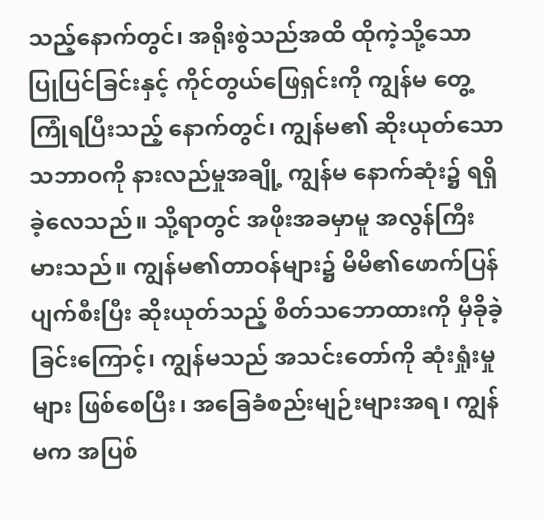သည့်နောက်တွင်၊ အရိုးစွဲသည်အထိ ထိုကဲ့သို့သော ပြုပြင်ခြင်းနှင့် ကိုင်တွယ်ဖြေရှင်းကို ကျွန်မ တွေ့ကြုံရပြီးသည့် နောက်တွင်၊ ကျွန်မ၏ ဆိုးယုတ်သော သဘာဝကို နားလည်မှုအချို့ ကျွန်မ နောက်ဆုံး၌ ရရှိခဲ့လေသည်။ သို့ရာတွင် အဖိုးအခမှာမူ အလွန်ကြီးမားသည်။ ကျွန်မ၏တာဝန်များ၌ မိမိ၏ဖောက်ပြန်ပျက်စီးပြီး ဆိုးယုတ်သည့် စိတ်သဘောထားကို မှီခိုခဲ့ခြင်းကြောင့်၊ ကျွန်မသည် အသင်းတော်ကို ဆုံးရှုံးမှုများ ဖြစ်စေပြီး၊ အခြေခံစည်းမျဉ်းများအရ၊ ကျွန်မက အပြစ်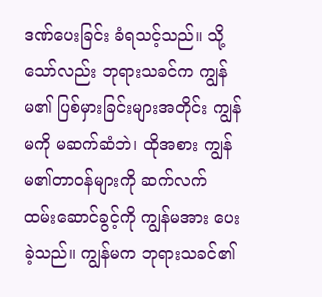ဒဏ်ပေးခြင်း ခံရသင့်သည်။ သို့သော်လည်း ဘုရားသခင်က ကျွန်မ၏ ပြစ်မှားခြင်းများအတိုင်း ကျွန်မကို မဆက်ဆံဘဲ၊ ထိုအစား ကျွန်မ၏တာဝန်များကို ဆက်လက် ထမ်းဆောင်ခွင့်ကို ကျွန်မအား ပေးခဲ့သည်။ ကျွန်မက ဘုရားသခင်၏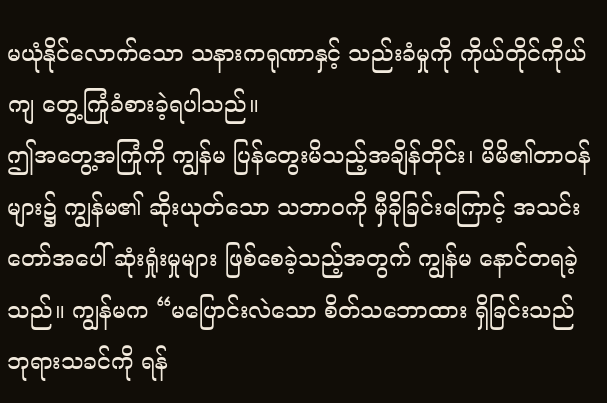မယုံနိုင်လောက်သော သနားကရုဏာနှင့် သည်းခံမှုကို ကိုယ်တိုင်ကိုယ်ကျ တွေ့ကြုံခံစားခဲ့ရပါသည်။
ဤအတွေ့အကြုံကို ကျွန်မ ပြန်တွေးမိသည့်အချိန်တိုင်း၊ မိမိ၏တာဝန်များ၌ ကျွန်မ၏ ဆိုးယုတ်သော သဘာဝကို မှီခိုခြင်းကြောင့် အသင်းတော်အပေါ် ဆုံးရှုံးမှုများ ဖြစ်စေခဲ့သည့်အတွက် ကျွန်မ နောင်တရခဲ့သည်။ ကျွန်မက “မပြောင်းလဲသော စိတ်သဘောထား ရှိခြင်းသည် ဘုရားသခင်ကို ရန်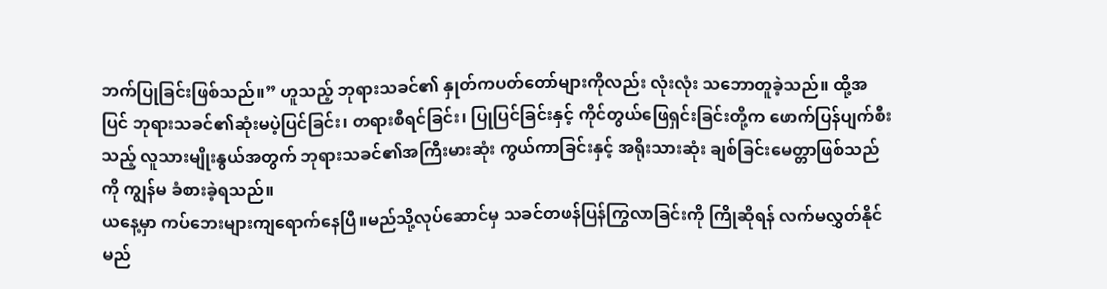ဘက်ပြုခြင်းဖြစ်သည်။” ဟူသည့် ဘုရားသခင်၏ နှုတ်ကပတ်တော်များကိုလည်း လုံးလုံး သဘောတူခဲ့သည်။ ထို့အပြင် ဘုရားသခင်၏ဆုံးမပဲ့ပြင်ခြင်း၊ တရားစီရင်ခြင်း၊ ပြုပြင်ခြင်းနှင့် ကိုင်တွယ်ဖြေရှင်းခြင်းတို့က ဖောက်ပြန်ပျက်စီးသည့် လူသားမျိုးနွယ်အတွက် ဘုရားသခင်၏အကြီးမားဆုံး ကွယ်ကာခြင်းနှင့် အရိုးသားဆုံး ချစ်ခြင်းမေတ္တာဖြစ်သည်ကို ကျွန်မ ခံစားခဲ့ရသည်။
ယနေ့မှာ ကပ်ဘေးများကျရောက်နေပြီ။မည်သို့လုပ်ဆောင်မှ သခင်တဖန်ပြန်ကြွလာခြင်းကို ကြိုဆိုရန် လက်မလွှတ်နိုင်မည်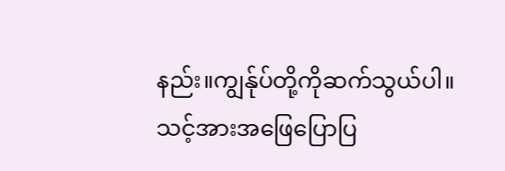နည်း။ကျွန်ုပ်တို့ကိုဆက်သွယ်ပါ။သင့်အားအဖြေပြောပြ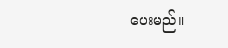ပေးမည်။